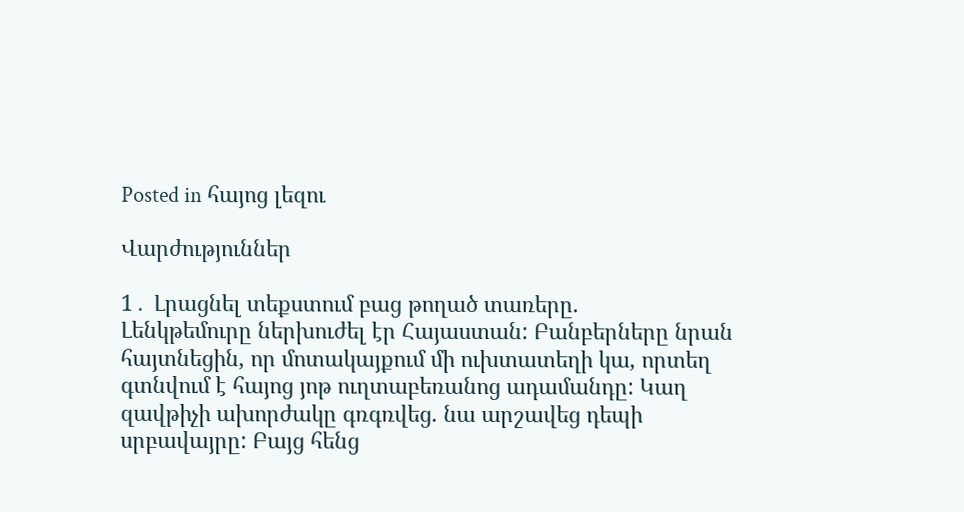Posted in հայոց լեզու

Վարժություններ

1․ Լրացնել տեքստում բաց թողած տառերը.
Լենկթեմուրը ներխուժել էր Հայաստան: Բանբերները նրան հայտնեցին, որ մոտակայքում մի ուխտատեղի կա, որտեղ գտնվում է հայոց յոթ ուղտաբեռանոց ադամանդը: Կաղ զավթիչի ախորժակը գռգռվեց. նա արշավեց դեպի սրբավայրը: Բայց հենց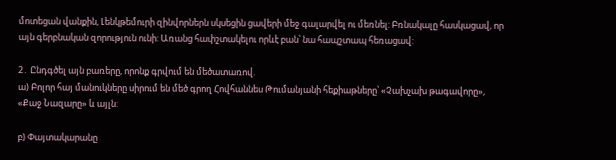մոտեցան վանքին, Լենկթեմուրի զինվորներն սկսեցին ցավերի մեջ գալարվել ու մեռնել: Բռնակալը հասկացավ, որ այն գերբնական զորություն ունի: Առանց հափշտակելու որևէ բան՝ նա հապշտապ հեռացավ:

2․ Ընդգծել այն բառերը, որոնք գրվում են մեծատառով.
ա) Բոլոր հայ մանուկները սիրում են մեծ գրող Հովհաննես Թումանյանի հեքիաթները՝ «Չախչախ թագավորը», «Քաջ Նազարը» և այլն:

բ) Փայտակարանը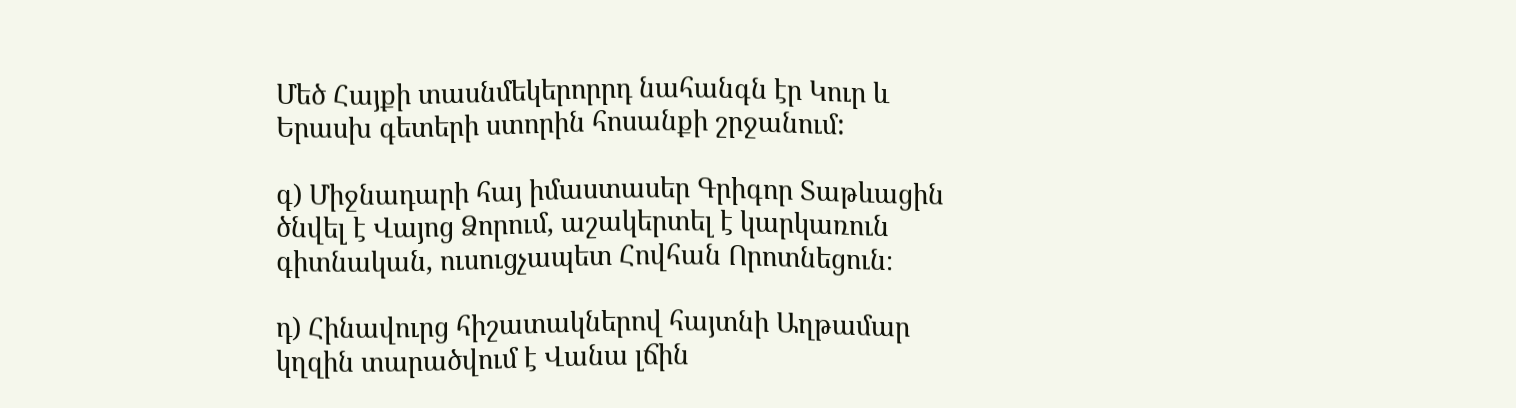Մեծ Հայքի տասնմեկերորրդ նահանգն էր Կուր և Երասխ գետերի ստորին հոսանքի շրջանում:

գ) Միջնադարի հայ իմաստասեր Գրիգոր Տաթևացին ծնվել է Վայոց Ձորում, աշակերտել է կարկառուն գիտնական, ուսուցչապետ Հովհան Որոտնեցուն։

դ) Հինավուրց հիշատակներով հայտնի Աղթամար կղզին տարածվում է Վանա լճին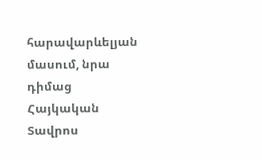հարավարևելյան մասում, նրա դիմաց Հայկական Տավրոս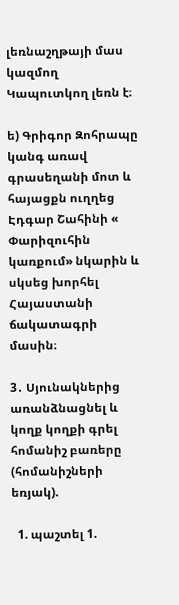լեռնաշղթայի մաս կազմող Կապուտկող լեռն է։

ե) Գրիգոր Զոհրապը կանգ առավ գրասեղանի մոտ և հայացքն ուղղեց Էդգար Շահինի « Փարիզուհին կառքում» նկարին և սկսեց խորհել Հայաստանի ճակատագրի մասին։

3․ Սյունակներից առանձնացնել և կողք կողքի գրել հոմանիշ բառերը (հոմանիշների եռյակ).

  1. պաշտել 1.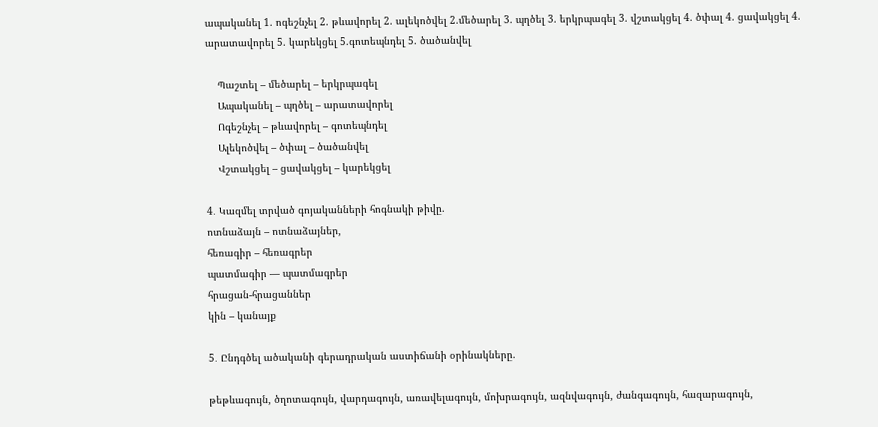ապականել 1. ոգեշնչել 2. թևավորել 2. ալեկոծվել 2.մեծարել 3. պղծել 3. երկրպագել 3. վշտակցել 4. ծփալ 4. ցավակցել 4. արատավորել 5. կարեկցել 5.գոտեպնդել 5. ծածանվել

    Պաշտել – մեծարել – երկրպագել
    Ապականել – պղծել – արատավորել
    Ոգեշնչել – թևավորել – գոտեպնդել
    Ալեկոծվել – ծփալ – ծածանվել
    Վշտակցել – ցավակցել – կարեկցել

4․ Կազմել տրված գոյականների հոգնակի թիվը.
ոտնաձայն – ոտնաձայներ,
հեռագիր – հեռագրեր
պատմագիր — պատմագրեր
հրացան-հրացաններ
կին – կանայք

5․ Ընդգծել ածականի գերադրական աստիճանի օրինակները.

թեթևագույն, ծղոտագույն, վարդագույն, առավելագույն, մոխրագույն, ազնվագույն, ժանգագույն, հազարագույն,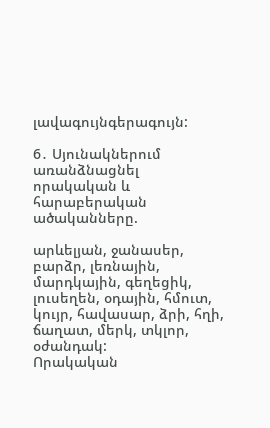լավագույնգերագույն:

6․ Սյունակներում առանձնացնել որակական և հարաբերական ածականները.

արևելյան, ջանասեր, բարձր, լեռնային, մարդկային, գեղեցիկ, լուսեղեն, օդային, հմուտ, կույր, հավասար, ձրի, հղի, ճաղատ, մերկ, տկլոր, օժանդակ:
Որակական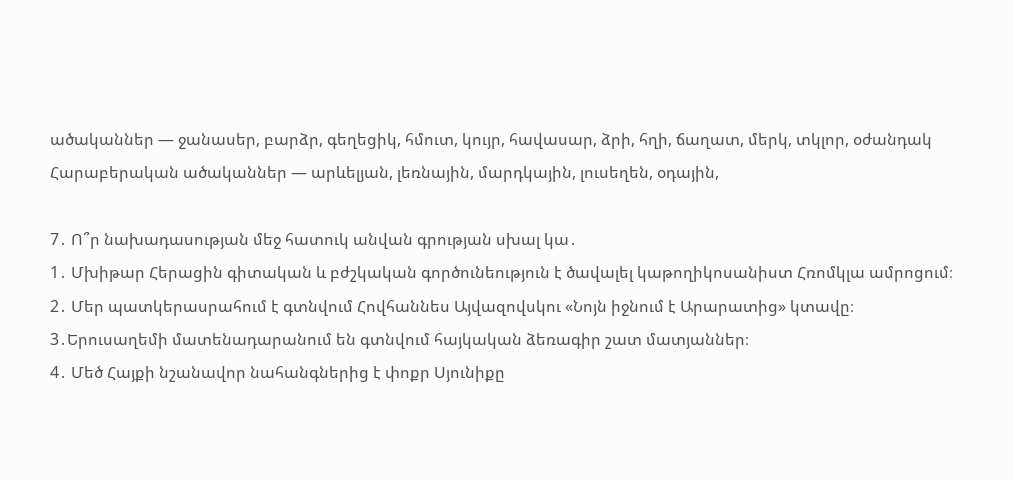ածականներ — ջանասեր, բարձր, գեղեցիկ, հմուտ, կույր, հավասար, ձրի, հղի, ճաղատ, մերկ, տկլոր, օժանդակ
Հարաբերական ածականներ — արևելյան, լեռնային, մարդկային, լուսեղեն, օդային,

7․ Ո՞ր նախադասության մեջ հատուկ անվան գրության սխալ կա․
1․ Մխիթար Հերացին գիտական և բժշկական գործունեություն է ծավալել կաթողիկոսանիստ Հռոմկլա ամրոցում։
2․ Մեր պատկերասրահում է գտնվում Հովհաննես Այվազովսկու «Նոյն իջնում է Արարատից» կտավը։
3․Երուսաղեմի մատենադարանում են գտնվում հայկական ձեռագիր շատ մատյաններ։
4․ Մեծ Հայքի նշանավոր նահանգներից է փոքր Սյունիքը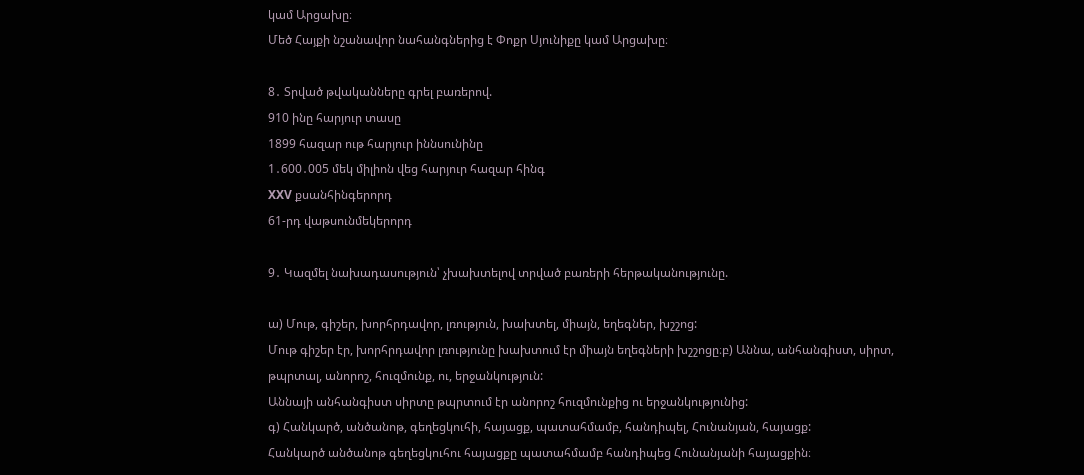կամ Արցախը։
Մեծ Հայքի նշանավոր նահանգներից է Փոքր Սյունիքը կամ Արցախը։

8․ Տրված թվականները գրել բառերով.
910 ինը հարյուր տասը
1899 հազար ութ հարյուր իննսունինը
1․600․005 մեկ միլիոն վեց հարյուր հազար հինգ
XXV քսանհինգերորդ
61-րդ վաթսունմեկերորդ

9․ Կազմել նախադասություն՝ չխախտելով տրված բառերի հերթականությունը.

ա) Մութ, գիշեր, խորհրդավոր, լռություն, խախտել, միայն, եղեգներ, խշշոց:
Մութ գիշեր էր, խորհրդավոր լռությունը խախտում էր միայն եղեգների խշշոցը։բ) Աննա, անհանգիստ, սիրտ, թպրտալ, անորոշ, հուզմունք, ու, երջանկություն:
Աննայի անհանգիստ սիրտը թպրտում էր անորոշ հուզմունքից ու երջանկությունից:
գ) Հանկարծ, անծանոթ, գեղեցկուհի, հայացք, պատահմամբ, հանդիպել, Հունանյան, հայացք:
Հանկարծ անծանոթ գեղեցկուհու հայացքը պատահմամբ հանդիպեց Հունանյանի հայացքին։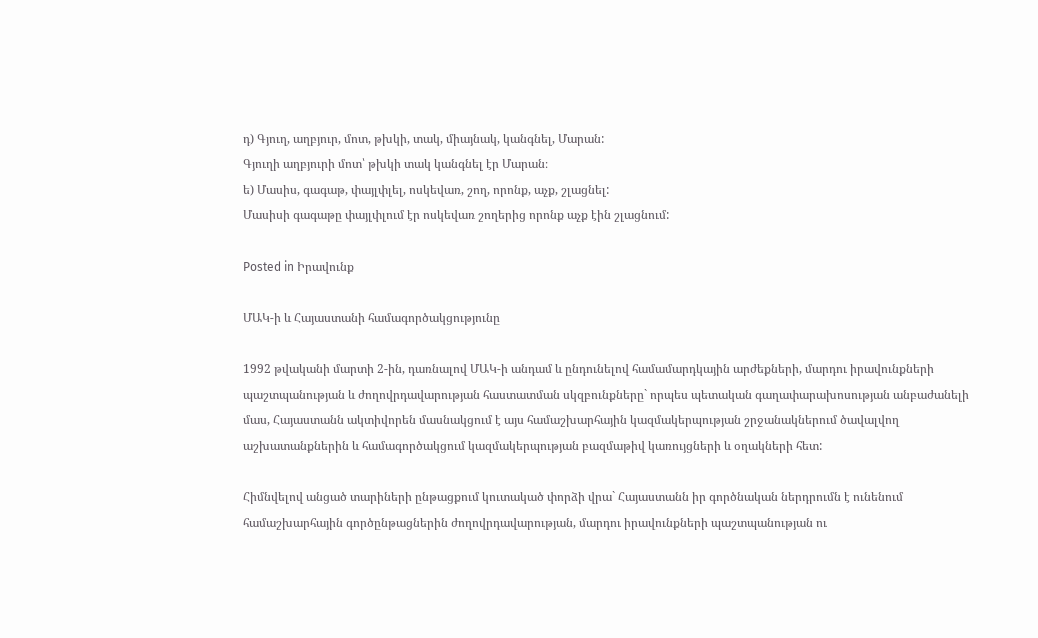դ) Գյուղ, աղբյուր, մոտ, թխկի, տակ, միայնակ, կանգնել, Մարան:
Գյուղի աղբյուրի մոտ՝ թխկի տակ կանգնել էր Մարան։
ե) Մասիս, գագաթ, փայլփլել, ոսկեվառ, շող, որոնք, աչք, շլացնել:
Մասիսի գագաթը փայլփլում էր ոսկեվառ շողերից որոնք աչք էին շլացնում:

Posted in Իրավունք

ՄԱԿ-ի և Հայաստանի համագործակցությունը

1992 թվականի մարտի 2-ին, դառնալով ՄԱԿ-ի անդամ և ընդունելով համամարդկային արժեքների, մարդու իրավունքների պաշտպանության և ժողովրդավարության հաստատման սկզբունքները` որպես պետական գաղափարախոսության անբաժանելի մաս, Հայաստանն ակտիվորեն մասնակցում է այս համաշխարհային կազմակերպության շրջանակներում ծավալվող աշխատանքներին և համագործակցում կազմակերպության բազմաթիվ կառույցների և օղակների հետ:

Հիմնվելով անցած տարիների ընթացքում կուտակած փորձի վրա` Հայաստանն իր գործնական ներդրումն է ունենում համաշխարհային գործընթացներին ժողովրդավարության, մարդու իրավունքների պաշտպանության ու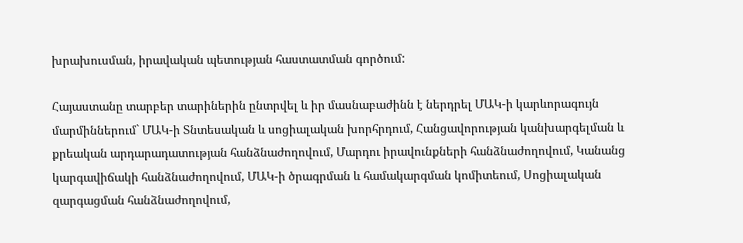խրախուսման, իրավական պետության հաստատման գործում:

Հայաստանը տարբեր տարիներին ընտրվել և իր մասնաբաժինն է ներդրել ՄԱԿ-ի կարևորագույն մարմիններում` ՄԱԿ-ի Տնտեսական և սոցիալական խորհրդում, Հանցավորության կանխարգելման և քրեական արդարադատության հանձնաժողովում, Մարդու իրավունքների հանձնաժողովում, Կանանց կարգավիճակի հանձնաժողովում, ՄԱԿ-ի ծրագրման և համակարգման կոմիտեում, Սոցիալական զարգացման հանձնաժողովում,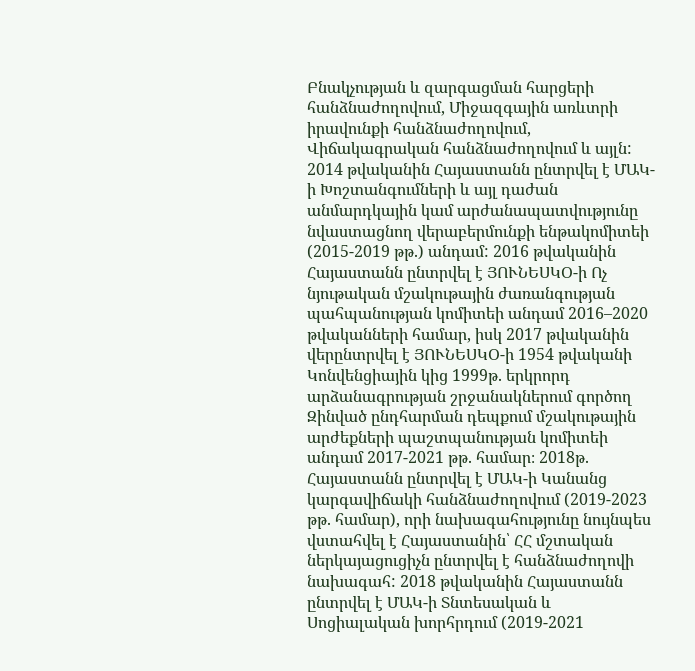Բնակչության և զարգացման հարցերի հանձնաժողովում, Միջազգային առևտրի իրավունքի հանձնաժողովում, Վիճակագրական հանձնաժողովում և այլն: 2014 թվականին Հայաստանն ընտրվել է ՄԱԿ-ի Խոշտանգումների և այլ դաժան անմարդկային կամ արժանապատվությունը նվաստացնող վերաբերմունքի ենթակոմիտեի (2015-2019 թթ.) անդամ: 2016 թվականին Հայաստանն ընտրվել է ՅՈՒՆԵՍԿՕ-ի Ոչ նյութական մշակութային ժառանգության պահպանության կոմիտեի անդամ 2016–2020 թվականների համար, իսկ 2017 թվականին վերընտրվել է ՅՈՒՆԵՍԿՕ-ի 1954 թվականի Կոնվենցիային կից 1999թ. երկրորդ արձանագրության շրջանակներում գործող Զինված ընդհարման դեպքում մշակութային արժեքների պաշտպանության կոմիտեի անդամ 2017-2021 թթ. համար։ 2018թ. Հայաստանն ընտրվել է ՄԱԿ-ի Կանանց կարգավիճակի հանձնաժողովում (2019-2023 թթ. համար), որի նախագահությունը նույնպես վստահվել է Հայաստանին՝ ՀՀ մշտական ներկայացուցիչն ընտրվել է հանձնաժողովի նախագահ: 2018 թվականին Հայաստանն ընտրվել է ՄԱԿ-ի Տնտեսական և Սոցիալական խորհրդում (2019-2021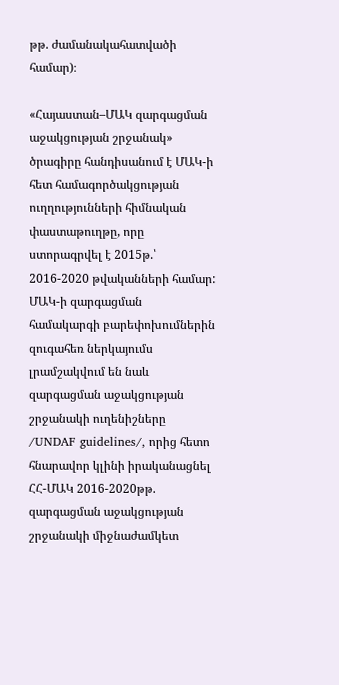թթ. ժամանակահատվածի համար)։

«Հայաստան–ՄԱԿ զարգացման աջակցության շրջանակ» ծրագիրը հանդիսանում է ՄԱԿ-ի հետ համագործակցության ուղղությունների հիմնական փաստաթուղթը, որը ստորագրվել է 2015թ.՝ 2016-2020 թվականների համար: ՄԱԿ-ի զարգացման համակարգի բարեփոխումներին զուգահեռ ներկայումս լրամշակվում են նաև զարգացման աջակցության շրջանակի ուղենիշները /UNDAF guidelines/, որից հետո հնարավոր կլինի իրականացնել ՀՀ-ՄԱԿ 2016-2020թթ. զարգացման աջակցության շրջանակի միջնաժամկետ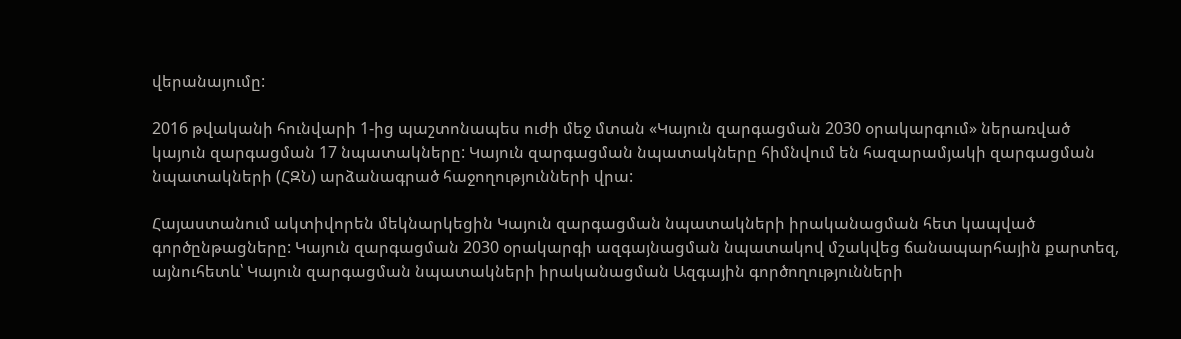վերանայումը:

2016 թվականի հունվարի 1-ից պաշտոնապես ուժի մեջ մտան «Կայուն զարգացման 2030 օրակարգում» ներառված կայուն զարգացման 17 նպատակները: Կայուն զարգացման նպատակները հիմնվում են հազարամյակի զարգացման նպատակների (ՀԶՆ) արձանագրած հաջողությունների վրա:

Հայաստանում ակտիվորեն մեկնարկեցին Կայուն զարգացման նպատակների իրականացման հետ կապված գործընթացները: Կայուն զարգացման 2030 օրակարգի ազգայնացման նպատակով մշակվեց ճանապարհային քարտեզ, այնուհետև՝ Կայուն զարգացման նպատակների իրականացման Ազգային գործողությունների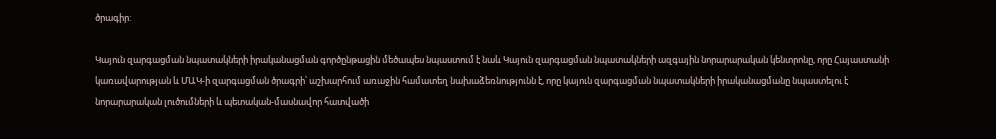ծրագիր:

Կայուն զարգացման նպատակների իրականացման գործընթացին մեծապես նպաստում է նաև Կայուն զարգացման նպատակների ազգային նորարարական կենտրոնը, որը Հայաստանի կառավարության և ՄԱԿ-ի զարգացման ծրագրի՝ աշխարհում առաջին համատեղ նախաձեռնությունն է, որը կայուն զարգացման նպատակների իրականացմանը նպաստելու է նորարարական լուծումների և պետական-մասնավոր հատվածի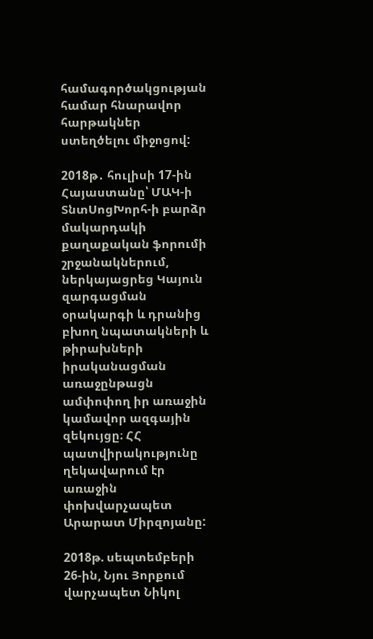համագործակցության համար հնարավոր հարթակներ ստեղծելու միջոցով:

2018թ․ հուլիսի 17-ին Հայաստանը՝ ՄԱԿ-ի ՏնտՍոցԽորհ-ի բարձր մակարդակի քաղաքական ֆորումի շրջանակներում, ներկայացրեց Կայուն զարգացման օրակարգի և դրանից բխող նպատակների և թիրախների իրականացման առաջընթացն ամփոփող իր առաջին կամավոր ազգային զեկույցը։ ՀՀ պատվիրակությունը ղեկավարում էր առաջին փոխվարչապետ Արարատ Միրզոյանը:

2018թ. սեպտեմբերի 26-ին, Նյու Յորքում վարչապետ Նիկոլ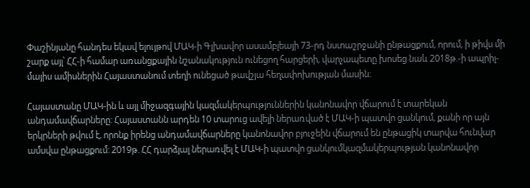Փաշինյանը հանդես եկավ ելույթով ՄԱԿ-ի Գլխավոր ասամբլեայի 73-րդ նստաշրջանի ընթացքում, որում, ի թիվս մի շարք այլ՝ ՀՀ-ի համար առանցքային նշանակություն ունեցող հարցերի, վարչապետը խոսեց նաև 2018թ.-ի ապրիլ-մայիս ամիսներին Հայաստանում տեղի ունեցած թավշյա հեղափոխության մասին։

Հայաստանը ՄԱԿ-ին և այլ միջազգային կազմակերպություններին կանոնավոր վճարում է տարեկան անդամավճարները: Հայաստանն արդեն 10 տարուց ավելի ներառված է ՄԱԿ-ի պատվո ցանկում, քանի որ այն երկրների թվում է, որոնք իրենց անդամավճարները կանոնավոր բյուջեին վճարում են ընթացիկ տարվա հունվար ամսվա ընթացքում: 2019թ. ՀՀ դարձյալ ներառվել է ՄԱԿ-ի պատվո ցանկումկազմակերպության կանոնավոր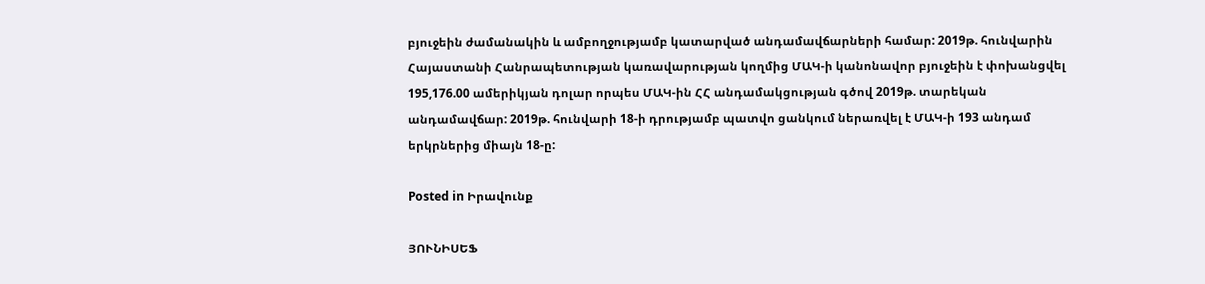բյուջեին ժամանակին և ամբողջությամբ կատարված անդամավճարների համար: 2019թ. հունվարին Հայաստանի Հանրապետության կառավարության կողմից ՄԱԿ-ի կանոնավոր բյուջեին է փոխանցվել 195,176.00 ամերիկյան դոլար որպես ՄԱԿ-ին ՀՀ անդամակցության գծով 2019թ. տարեկան անդամավճար: 2019թ. հունվարի 18-ի դրությամբ պատվո ցանկում ներառվել է ՄԱԿ-ի 193 անդամ երկրներից միայն 18-ը:

Posted in Իրավունք

ՅՈՒՆԻՍԵՖ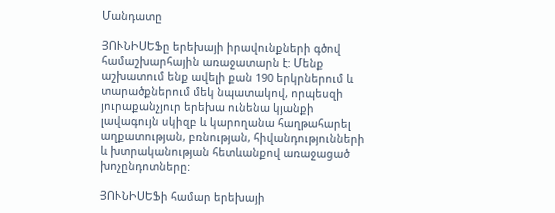Մանդատը

ՅՈՒՆԻՍԵՖը երեխայի իրավունքների գծով համաշխարհային առաջատարն է: Մենք աշխատում ենք ավելի քան 190 երկրներում և տարածքներում մեկ նպատակով, որպեսզի յուրաքանչյուր երեխա ունենա կյանքի լավագույն սկիզբ և կարողանա հաղթահարել աղքատության, բռնության, հիվանդությունների և խտրականության հետևանքով առաջացած խոչընդոտները:

ՅՈՒՆԻՍԵՖի համար երեխայի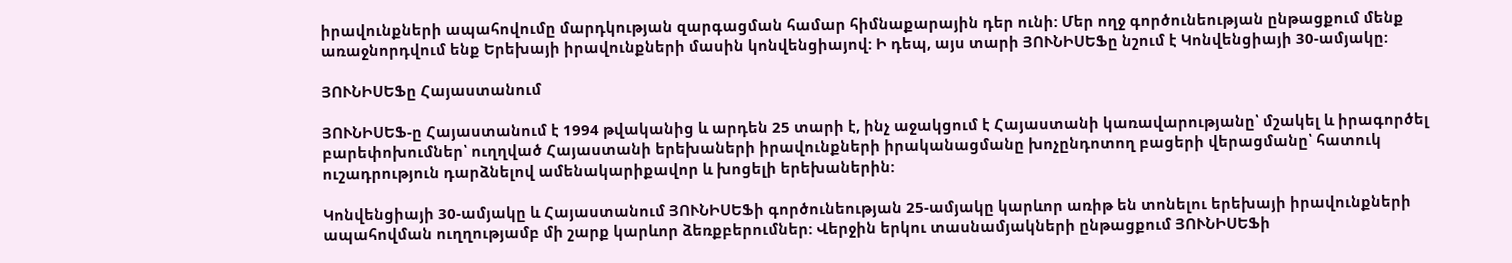իրավունքների ապահովումը մարդկության զարգացման համար հիմնաքարային դեր ունի: Մեր ողջ գործունեության ընթացքում մենք առաջնորդվում ենք Երեխայի իրավունքների մասին կոնվենցիայով: Ի դեպ, այս տարի ՅՈՒՆԻՍԵՖը նշում է Կոնվենցիայի 30-ամյակը:

ՅՈՒՆԻՍԵՖը Հայաստանում

ՅՈՒՆԻՍԵՖ-ը Հայաստանում է 1994 թվականից և արդեն 25 տարի է, ինչ աջակցում է Հայաստանի կառավարությանը՝ մշակել և իրագործել բարեփոխումներ՝ ուղղված Հայաստանի երեխաների իրավունքների իրականացմանը խոչընդոտող բացերի վերացմանը՝ հատուկ ուշադրություն դարձնելով ամենակարիքավոր և խոցելի երեխաներին:

Կոնվենցիայի 30-ամյակը և Հայաստանում ՅՈՒՆԻՍԵՖի գործունեության 25-ամյակը կարևոր առիթ են տոնելու երեխայի իրավունքների ապահովման ուղղությամբ մի շարք կարևոր ձեռքբերումներ: Վերջին երկու տասնամյակների ընթացքում ՅՈՒՆԻՍԵՖի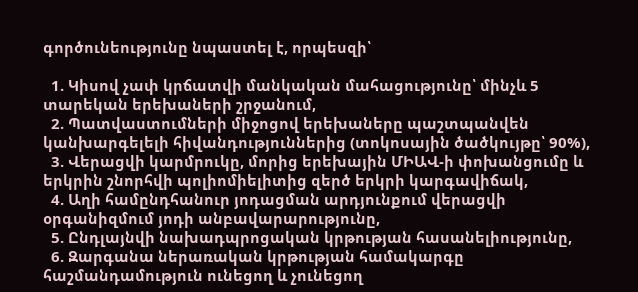գործունեությունը նպաստել է, որպեսզի՝

  1. Կիսով չափ կրճատվի մանկական մահացությունը՝ մինչև 5 տարեկան երեխաների շրջանում,
  2. Պատվաստումների միջոցով երեխաները պաշտպանվեն կանխարգելելի հիվանդություններից (տոկոսային ծածկույթը՝ 90%),
  3. Վերացվի կարմրուկը, մորից երեխային ՄԻԱՎ-ի փոխանցումը և երկրին շնորհվի պոլիոմիելիտից զերծ երկրի կարգավիճակ,
  4. Աղի համընդհանուր յոդացման արդյունքում վերացվի օրգանիզմում յոդի անբավարարությունը,
  5. Ընդլայնվի նախադպրոցական կրթության հասանելիությունը,
  6. Զարգանա ներառական կրթության համակարգը հաշմանդամություն ունեցող և չունեցող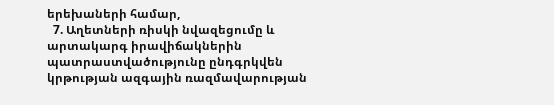երեխաների համար,
  7. Աղետների ռիսկի նվազեցումը և արտակարգ իրավիճակներին պատրաստվածությունը ընդգրկվեն կրթության ազգային ռազմավարության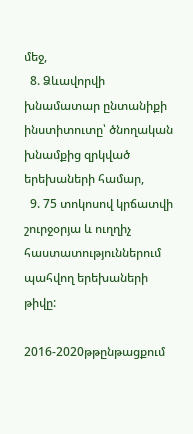մեջ,
  8. Ձևավորվի խնամատար ընտանիքի ինստիտուտը՝ ծնողական խնամքից զրկված երեխաների համար,
  9. 75 տոկոսով կրճատվի շուրջօրյա և ուղղիչ հաստատություններում պահվող երեխաների թիվը:

2016-2020թթընթացքում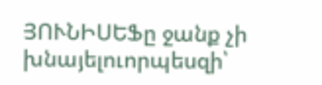ՅՈՒՆԻՍԵՖը ջանք չի խնայելուորպեսզի՝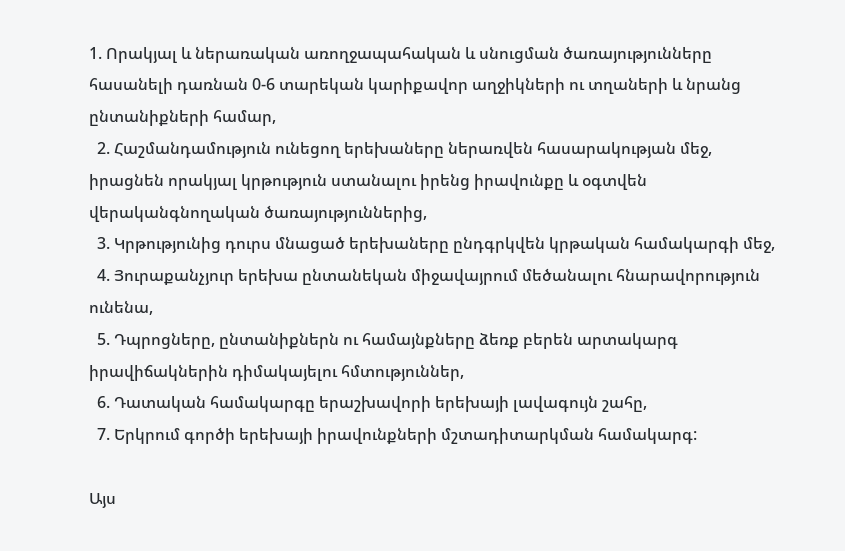1. Որակյալ և ներառական առողջապահական և սնուցման ծառայությունները հասանելի դառնան 0-6 տարեկան կարիքավոր աղջիկների ու տղաների և նրանց ընտանիքների համար,
  2. Հաշմանդամություն ունեցող երեխաները ներառվեն հասարակության մեջ, իրացնեն որակյալ կրթություն ստանալու իրենց իրավունքը և օգտվեն վերականգնողական ծառայություններից,
  3. Կրթությունից դուրս մնացած երեխաները ընդգրկվեն կրթական համակարգի մեջ,
  4. Յուրաքանչյուր երեխա ընտանեկան միջավայրում մեծանալու հնարավորություն ունենա,
  5. Դպրոցները, ընտանիքներն ու համայնքները ձեռք բերեն արտակարգ իրավիճակներին դիմակայելու հմտություններ,
  6. Դատական համակարգը երաշխավորի երեխայի լավագույն շահը,
  7. Երկրում գործի երեխայի իրավունքների մշտադիտարկման համակարգ:

Այս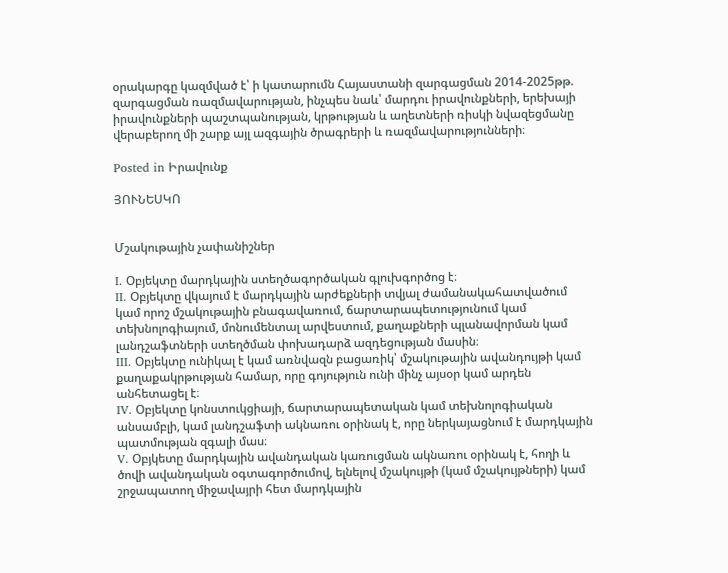օրակարգը կազմված է՝ ի կատարումն Հայաստանի զարգացման 2014-2025թթ. զարգացման ռազմավարության, ինչպես նաև՝ մարդու իրավունքների, երեխայի իրավունքների պաշտպանության, կրթության և աղետների ռիսկի նվազեցմանը վերաբերող մի շարք այլ ազգային ծրագրերի և ռազմավարությունների։

Posted in Իրավունք

ՅՈՒՆԵՍԿՈ


Մշակութային չափանիշներ

I. Օբյեկտը մարդկային ստեղծագործական գլուխգործոց է։
II. Օբյեկտը վկայում է մարդկային արժեքների տվյալ ժամանակահատվածում կամ որոշ մշակութային բնագավառում, ճարտարապետությունում կամ տեխնոլոգիայում, մոնումենտալ արվեստում, քաղաքների պլանավորման կամ լանդշաֆտների ստեղծման փոխադարձ ազդեցության մասին։
III. Օբյեկտը ունիկալ է կամ առնվազն բացառիկ՝ մշակութային ավանդույթի կամ քաղաքակրթության համար, որը գոյություն ունի մինչ այսօր կամ արդեն անհետացել է։
IV. Օբյեկտը կոնստուկցիայի, ճարտարապետական կամ տեխնոլոգիական անսամբլի, կամ լանդշաֆտի ակնառու օրինակ է, որը ներկայացնում է մարդկային պատմության զգալի մաս։
V. Օբյկետը մարդկային ավանդական կառուցման ակնառու օրինակ է, հողի և ծովի ավանդական օգտագործումով, ելնելով մշակույթի (կամ մշակույթների) կամ շրջապատող միջավայրի հետ մարդկային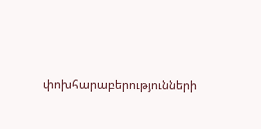փոխհարաբերությունների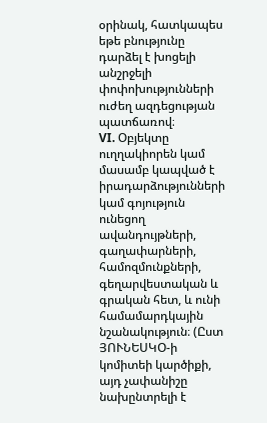օրինակ, հատկապես եթե բնությունը դարձել է խոցելի անշրջելի փոփոխությունների ուժեղ ազդեցության պատճառով։
VI. Օբյեկտը ուղղակիորեն կամ մասամբ կապված է իրադարձությունների կամ գոյություն ունեցող ավանդույթների, գաղափարների, համոզմունքների, գեղարվեստական և գրական հետ, և ունի համամարդկային նշանակություն։ (Ըստ ՅՈՒՆԵՍԿՕ-ի կոմիտեի կարծիքի, այդ չափանիշը նախընտրելի է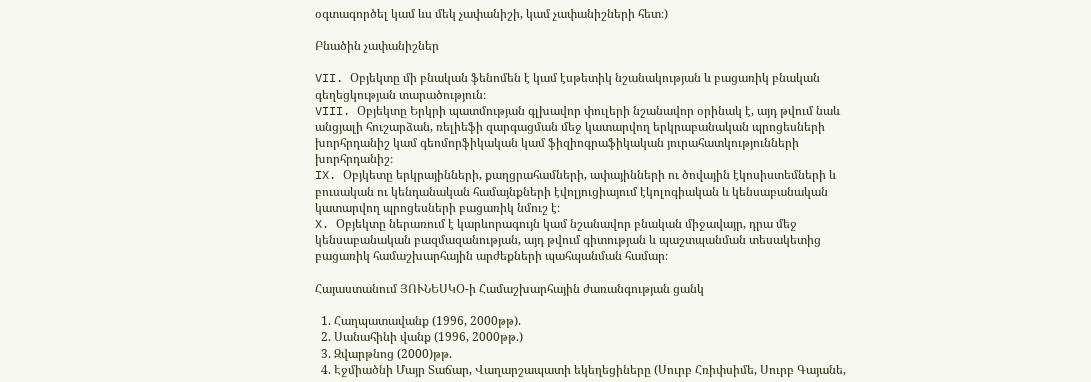օգտագործել կամ ևս մեկ չափանիշի, կամ չափանիշների հետ։)

Բնածին չափանիշներ

VII. Օբյեկտը մի բնական ֆենոմեն է կամ էսթետիկ նշանակության և բացառիկ բնական գեղեցկության տարածություն։
VIII. Օբյեկտը Երկրի պատմության գլխավոր փուլերի նշանավոր օրինակ է, այդ թվում նաև անցյալի հուշարձան, ռելիեֆի զարգացման մեջ կատարվող երկրաբանական պրոցեսների խորհրդանիշ կամ գեոմորֆիկական կամ ֆիզիոգրաֆիկական յուրահատկությունների խորհրդանիշ։
IX. Օբյկետը երկրայինների, քաղցրահամների, ափայինների ու ծովային էկոսիստեմների և բուսական ու կենդանական համայնքների էվոլյուցիայում էկոլոգիական և կենսաբանական կատարվող պրոցեսների բացառիկ նմուշ է։
X. Օբյեկտը ներառում է կարևորագույն կամ նշանավոր բնական միջավայր, դրա մեջ կենսաբանական բազմազանության, այդ թվում գիտության և պաշտպանման տեսակետից բացառիկ համաշխարհային արժեքների պահպանման համար։

Հայաստանում ՅՈՒՆԵՍԿՕ-ի Համաշխարհային ժառանգության ցանկ

  1. Հաղպատավանք (1996, 2000թթ).
  2. Սանահինի վանք (1996, 2000թթ.)
  3. Զվարթնոց (2000)թթ.
  4. Էջմիածնի Մայր Տաճար, Վաղարշապատի եկեղեցիները (Սուրբ Հռիփսիմե, Սուրբ Գայանե,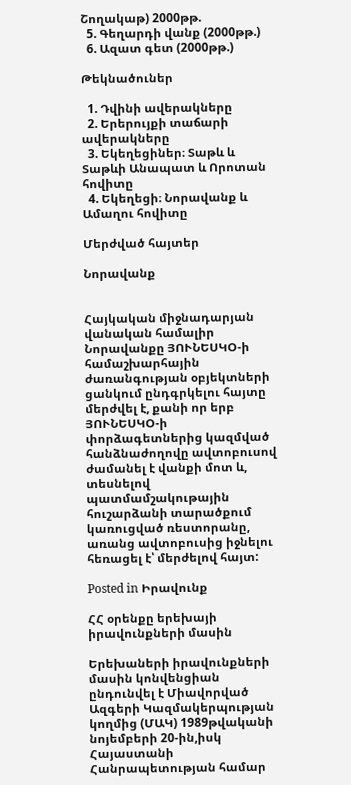Շողակաթ) 2000թթ.
  5. Գեղարդի վանք (2000թթ.)
  6. Ազատ գետ (2000թթ.)

Թեկնածուներ

  1. Դվինի ավերակները
  2. Երերույքի տաճարի ավերակները
  3. Եկեղեցիներ։ Տաթև և Տաթևի Անապատ և Որոտան հովիտը
  4. Եկեղեցի։ Նորավանք և Ամաղու հովիտը

Մերժված հայտեր

Նորավանք


Հայկական միջնադարյան վանական համալիր Նորավանքը ՅՈՒՆԵՍԿՕ-ի համաշխարհային ժառանգության օբյեկտների ցանկում ընդգրկելու հայտը մերժվել է, քանի որ երբ ՅՈՒՆԵՍԿՕ-ի փորձագետներից կազմված հանձնաժողովը ավտոբուսով ժամանել է վանքի մոտ և, տեսնելով պատմամշակութային հուշարձանի տարածքում կառուցված ռեստորանը, առանց ավտոբուսից իջնելու հեռացել է՝ մերժելով հայտ:

Posted in Իրավունք

ՀՀ օրենքը երեխայի իրավունքների մասին

Երեխաների իրավունքների մասին կոնվենցիան ընդունվել է Միավորված Ազգերի Կազմակերպության կողմից (ՄԱԿ) 1989թվականի նոյեմբերի 20-ին,իսկ Հայաստանի Հանրապետության համար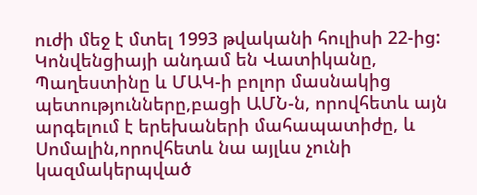ուժի մեջ է մտել 1993 թվականի հուլիսի 22-ից: Կոնվենցիայի անդամ են Վատիկանը, Պաղեստինը և ՄԱԿ-ի բոլոր մասնակից պետությունները,բացի ԱՄՆ-ն, որովհետև այն արգելում է երեխաների մահապատիժը, և Սոմալին,որովհետև նա այլևս չունի կազմակերպված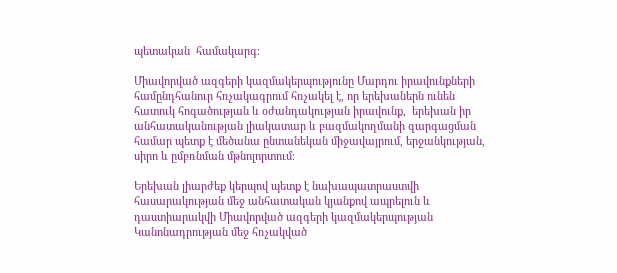պետական  համակարգ։

Միավորված ազգերի կազմակերպությունը Մարդու իրավունքների համընդհանուր հռչակագրում հռչակել է, որ երեխաներն ունեն հատուկ հոգածության և օժանդակության իրավունք,  երեխան իր անհատականության լիակատար և բազմակողմանի զարգացման համար պետք է մեծանա ընտանեկան միջավայրում, երջանկության, սիրո և ըմբռնման մթնոլորտում։

Երեխան լիարժեք կերպով պետք է նախապատրաստվի հասարակության մեջ անհատական կյանքով ապրելուն և դաստիարակվի Միավորված ազգերի կազմակերպության Կանոնադրության մեջ հռչակված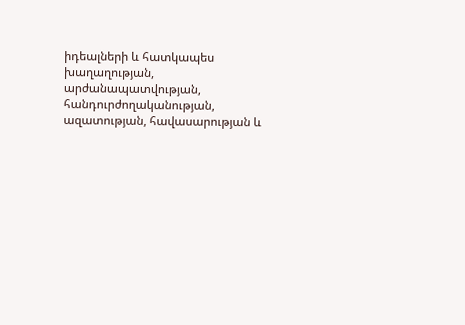իդեալների և հատկապես խաղաղության, արժանապատվության, հանդուրժողականության, ազատության, հավասարության և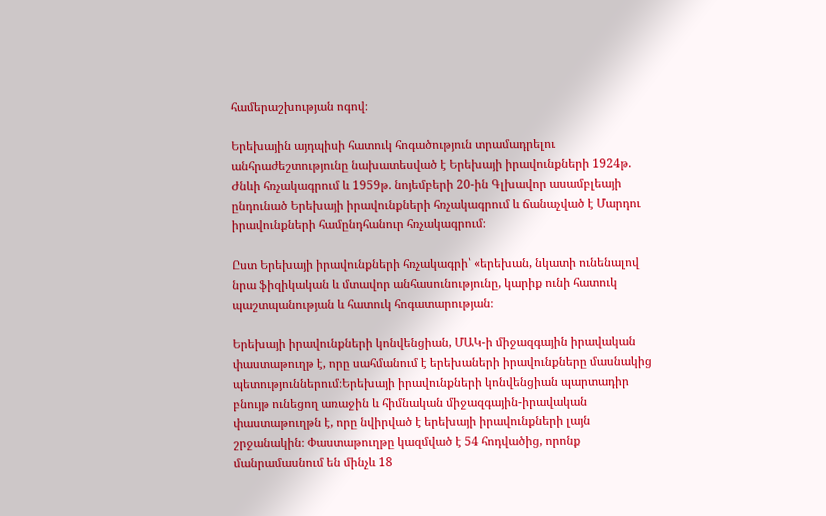համերաշխության ոգով։

Երեխային այդպիսի հատուկ հոգածություն տրամադրելու անհրաժեշտությունը նախատեսված է Երեխայի իրավունքների 1924թ. Ժնևի հռչակագրում և 1959թ. նոյեմբերի 20-ին Գլխավոր ասամբլեայի ընդունած Երեխայի իրավունքների հռչակագրում և ճանաչված է Մարդու իրավունքների համընդհանուր հռչակագրում։

Ըստ Երեխայի իրավունքների հռչակագրի՝ «երեխան, նկատի ունենալով նրա ֆիզիկական և մտավոր անհասունությունը, կարիք ունի հատուկ պաշտպանության և հատուկ հոգատարության։

Երեխայի իրավունքների կոնվենցիան, ՄԱԿ-ի միջազգային իրավական փաստաթուղթ է, որը սահմանում է երեխաների իրավունքները մասնակից պետություններում։Երեխայի իրավունքների կոնվենցիան պարտադիր բնույթ ունեցող առաջին և հիմնական միջազգային-իրավական փաստաթուղթն է, որը նվիրված է երեխայի իրավունքների լայն շրջանակին։ Փաստաթուղթը կազմված է 54 հոդվածից, որոնք մանրամասնում են մինչև 18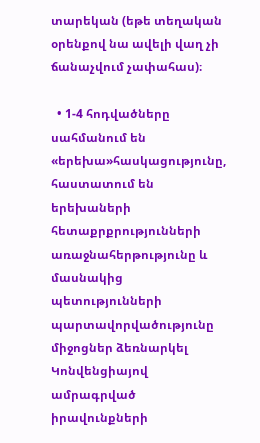տարեկան (եթե տեղական օրենքով նա ավելի վաղ չի ճանաչվում չափահաս)։

  • 1-4 հոդվածները սահմանում են «երեխա»հասկացությունը, հաստատում են երեխաների հետաքրքրությունների առաջնահերթությունը և մասնակից պետությունների պարտավորվածությունը միջոցներ ձեռնարկել Կոնվենցիայով ամրագրված իրավունքների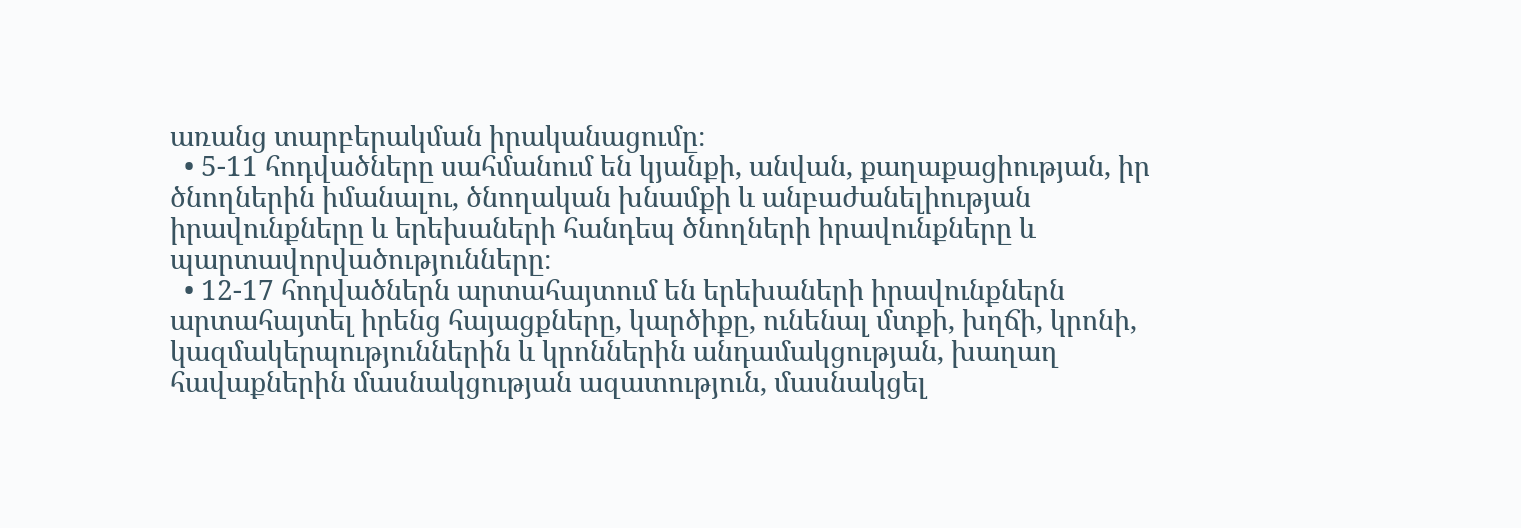առանց տարբերակման իրականացումը։
  • 5-11 հոդվածները սահմանում են կյանքի, անվան, քաղաքացիության, իր ծնողներին իմանալու, ծնողական խնամքի և անբաժանելիության իրավունքները և երեխաների հանդեպ ծնողների իրավունքները և պարտավորվածությունները։
  • 12-17 հոդվածներն արտահայտում են երեխաների իրավունքներն արտահայտել իրենց հայացքները, կարծիքը, ունենալ մտքի, խղճի, կրոնի, կազմակերպություններին և կրոններին անդամակցության, խաղաղ հավաքներին մասնակցության ազատություն, մասնակցել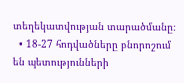տեղեկատվության տարածմանը։
  • 18-27 հոդվածները բնորոշում են պետությունների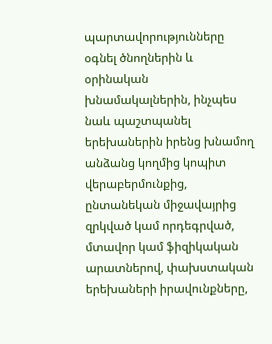պարտավորությունները օգնել ծնողներին և օրինական խնամակալներին, ինչպես նաև պաշտպանել երեխաներին իրենց խնամող անձանց կողմից կոպիտ վերաբերմունքից, ընտանեկան միջավայրից զրկված կամ որդեգրված, մտավոր կամ ֆիզիկական արատներով, փախստական երեխաների իրավունքները,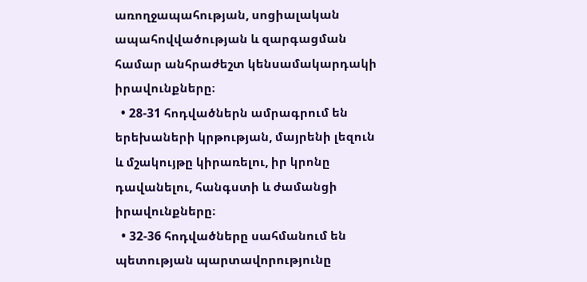առողջապահության, սոցիալական ապահովվածության և զարգացման համար անհրաժեշտ կենսամակարդակի իրավունքները։
  • 28-31 հոդվածներն ամրագրում են երեխաների կրթության, մայրենի լեզուն և մշակույթը կիրառելու, իր կրոնը դավանելու, հանգստի և ժամանցի իրավունքները։
  • 32-36 հոդվածները սահմանում են պետության պարտավորությունը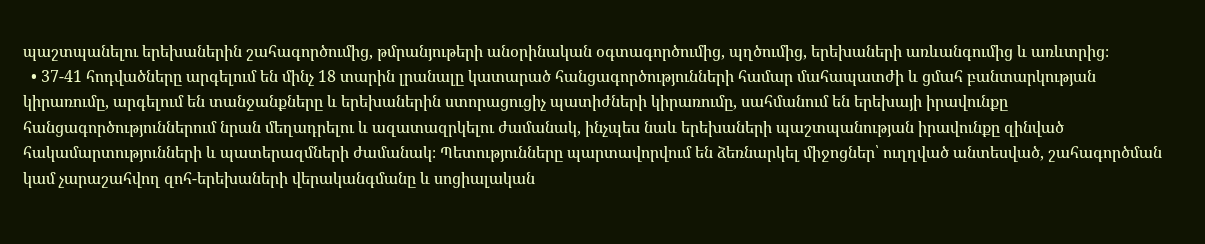պաշտպանելու երեխաներին շահագործումից, թմրանյութերի անօրինական օգտագործումից, պղծումից, երեխաների առևանգումից և առևտրից։
  • 37-41 հոդվածները արգելում են մինչ 18 տարին լրանալը կատարած հանցագործությունների համար մահապատժի և ցմահ բանտարկության կիրառումը, արգելում են տանջանքները և երեխաներին ստորացուցիչ պատիժների կիրառումը, սահմանում են երեխայի իրավունքը հանցագործություններում նրան մեղադրելու և ազատազրկելու ժամանակ, ինչպես նաև երեխաների պաշտպանության իրավունքը զինված հակամարտությունների և պատերազմների ժամանակ։ Պետությունները պարտավորվում են ձեռնարկել միջոցներ՝ ուղղված անտեսված, շահագործման կամ չարաշահվող զոհ-երեխաների վերականգմանը և սոցիալական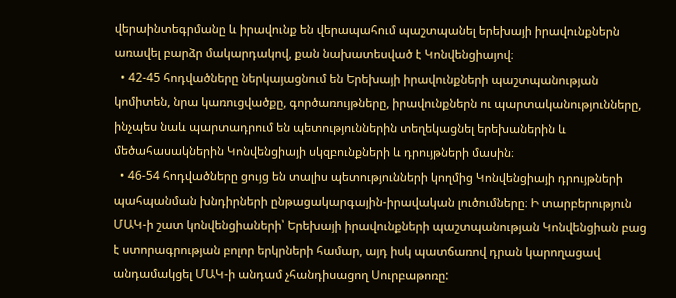վերաինտեգրմանը և իրավունք են վերապահում պաշտպանել երեխայի իրավունքներն առավել բարձր մակարդակով, քան նախատեսված է Կոնվենցիայով։
  • 42-45 հոդվածները ներկայացնում են Երեխայի իրավունքների պաշտպանության կոմիտեն, նրա կառուցվածքը, գործառույթները, իրավունքներն ու պարտականությունները, ինչպես նաև պարտադրում են պետություններին տեղեկացնել երեխաներին և մեծահասակներին Կոնվենցիայի սկզբունքների և դրույթների մասին։
  • 46-54 հոդվածները ցույց են տալիս պետությունների կողմից Կոնվենցիայի դրույթների պահպանման խնդիրների ընթացակարգային-իրավական լուծումները։ Ի տարբերություն ՄԱԿ-ի շատ կոնվենցիաների՝ Երեխայի իրավունքների պաշտպանության Կոնվենցիան բաց է ստորագրության բոլոր երկրների համար, այդ իսկ պատճառով դրան կարողացավ անդամակցել ՄԱԿ-ի անդամ չհանդիսացող Սուրբաթոռը: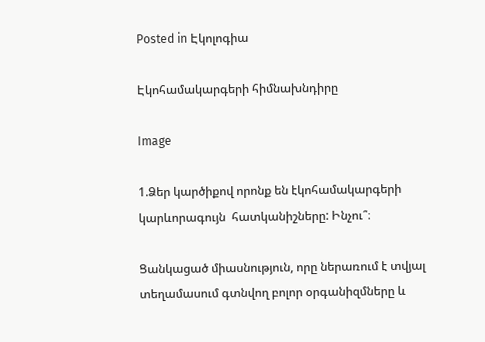Posted in Էկոլոգիա

Էկոհամակարգերի հիմնախնդիրը

Image

1.Ձեր կարծիքով որոնք են էկոհամակարգերի կարևորագույն  հատկանիշները: Ինչու՞։

Ցանկացած միասնություն, որը ներառում է տվյալ տեղամասում գտնվող բոլոր օրգանիզմները և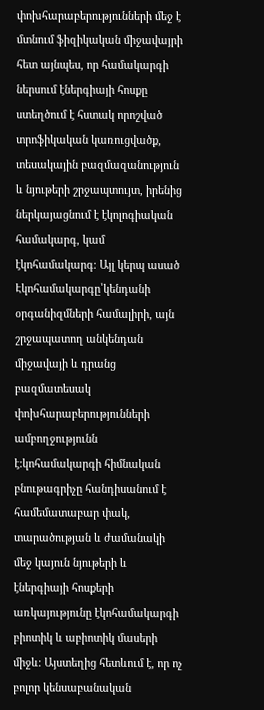փոխհարաբերությունների մեջ է մտնում ֆիզիկական միջավայրի հետ այնպես, որ համակարգի ներսում էներգիայի հոսքը ստեղծում է հստակ որոշված տրոֆիկական կառուցվածք, տեսակային բազմազանություն և նյութերի շրջապտույտ, իրենից ներկայացնում է էկոլոգիական համակարգ, կամ էկոհամակարգ։ Այլ կերպ ասած Էկոհամակարգը՝կենդանի օրգանիզմների համալիրի, այն շրջապատող անկենդան միջավայի և դրանց բազմատեսակ փոխհարաբերությունների ամբողջությունն է:կոհամակարգի հիմնական բնութագրիչը հանդիսանում է համեմատաբար փակ, տարածության և ժամանակի մեջ կայուն նյութերի և էներգիայի հոսքերի առկայությունը էկոհամակարգի բիոտիկ և աբիոտիկ մասերի միջև։ Այստեղից հետևում է, որ ոչ բոլոր կենսաբանական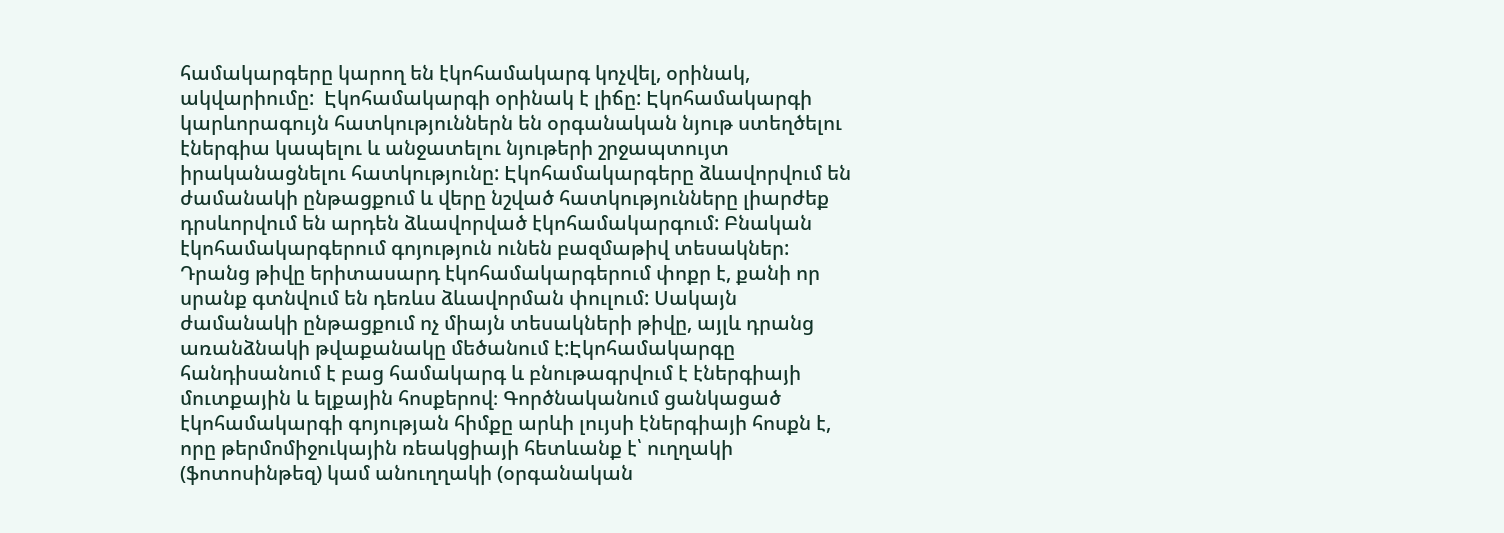համակարգերը կարող են էկոհամակարգ կոչվել, օրինակ, ակվարիումը:  Էկոհամակարգի օրինակ է լիճը: Էկոհամակարգի կարևորագույն հատկություններն են օրգանական նյութ ստեղծելու էներգիա կապելու և անջատելու նյութերի շրջապտույտ իրականացնելու հատկությունը: Էկոհամակարգերը ձևավորվում են ժամանակի ընթացքում և վերը նշված հատկությունները լիարժեք դրսևորվում են արդեն ձևավորված էկոհամակարգում: Բնական էկոհամակարգերում գոյություն ունեն բազմաթիվ տեսակներ: Դրանց թիվը երիտասարդ էկոհամակարգերում փոքր է, քանի որ սրանք գտնվում են դեռևս ձևավորման փուլում: Սակայն ժամանակի ընթացքում ոչ միայն տեսակների թիվը, այլև դրանց առանձնակի թվաքանակը մեծանում է:Էկոհամակարգը հանդիսանում է բաց համակարգ և բնութագրվում է էներգիայի մուտքային և ելքային հոսքերով։ Գործնականում ցանկացած էկոհամակարգի գոյության հիմքը արևի լույսի էներգիայի հոսքն է, որը թերմոմիջուկային ռեակցիայի հետևանք է՝ ուղղակի (ֆոտոսինթեզ) կամ անուղղակի (օրգանական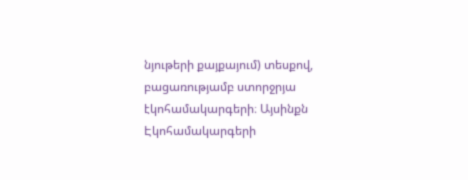նյութերի քայքայում) տեսքով, բացառությամբ ստորջրյա էկոհամակարգերի։ Այսինքն Էկոհամակարգերի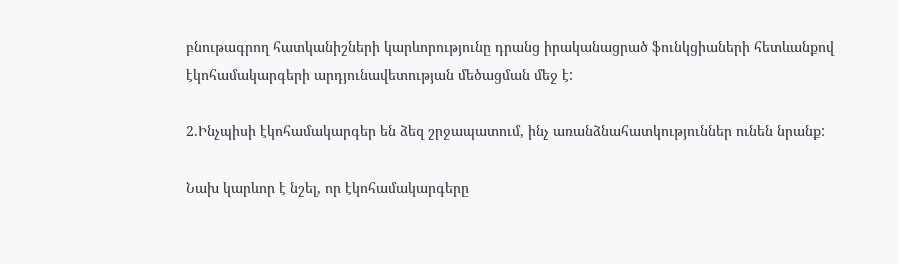բնութագրող հատկանիշների կարևորությունը դրանց իրականացրած ֆունկցիաների հետևանքով էկոհամակարգերի արդյունավետության մեծացման մեջ է:

2.Ինչպիսի էկոհամակարգեր են ձեզ շրջապատում, ինչ առանձնահատկություններ ունեն նրանք:

Նախ կարևոր է նշել, որ էկոհամակարգերը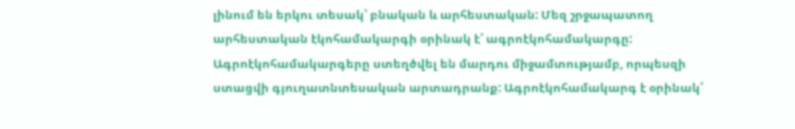լինում են երկու տեսակ՝ բնական և արհեստական: Մեզ շրջապատող արհեստական էկոհամակարգի օրինակ է՝ ագրոէկոհամակարգը: Ագրոէկոհամակարգերը ստեղծվել են մարդու միջամտությամբ, որպեսզի ստացվի գյուղատնտեսական արտադրանք: Ագրոէկոհամակարգ է օրինակ՝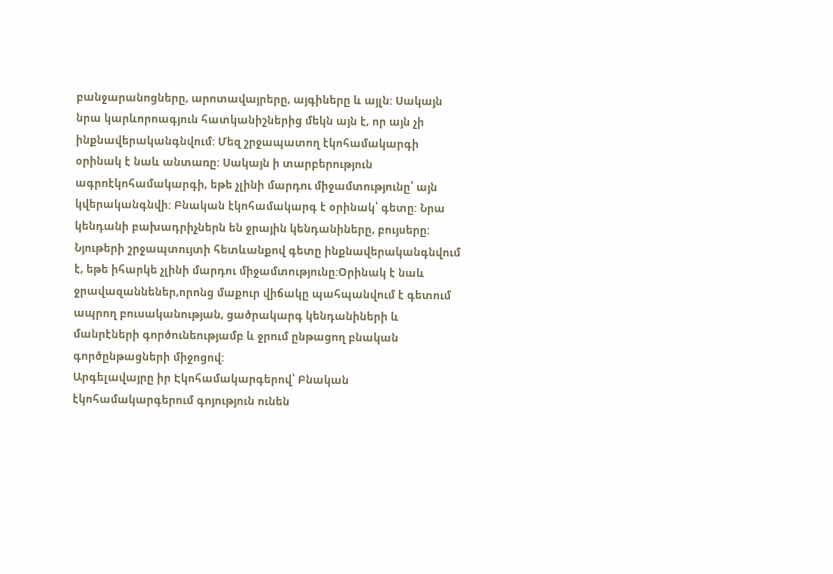բանջարանոցները, արոտավայրերը, այգիները և այլն: Սակայն նրա կարևորոագյուն հատկանիշներից մեկն այն է, որ այն չի ինքնավերականգնվում: Մեզ շրջապատող էկոհամակարգի օրինակ է նաև անտառը: Սակայն ի տարբերություն ագրոէկոհամակարգի, եթե չլինի մարդու միջամտությունը՝ այն կվերականգնվի: Բնական էկոհամակարգ է օրինակ՝ գետը: Նրա կենդանի բախադրիչներն են ջրային կենդանիները, բույսերը: Նյութերի շրջապտույտի հետևանքով գետը ինքնավերականգնվում է, եթե իհարկե չլինի մարդու միջամտությունը:Օրինակ է նաև ջրավազաննեներ,որոնց մաքուր վիճակը պահպանվում է գետում ապրող բուսականության, ցածրակարգ կենդանիների և մանրէների գործունեությամբ և ջրում ընթացող բնական գործընթացների միջոցով:
Արգելավայրը իր Էկոհամակարգերով՝ Բնական էկոհամակարգերում գոյություն ունեն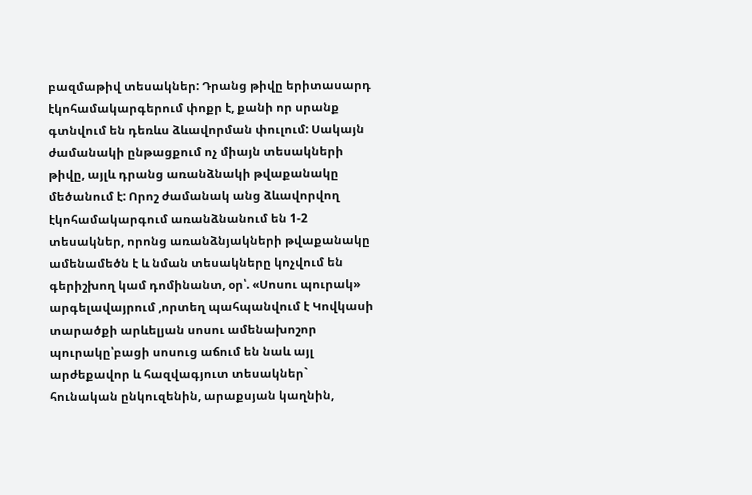բազմաթիվ տեսակներ: Դրանց թիվը երիտասարդ էկոհամակարգերում փոքր է, քանի որ սրանք գտնվում են դեռևս ձևավորման փուլում: Սակայն ժամանակի ընթացքում ոչ միայն տեսակների թիվը, այլև դրանց առանձնակի թվաքանակը մեծանում է: Որոշ ժամանակ անց ձևավորվող էկոհամակարգում առանձնանում են 1-2 տեսակներ, որոնց առանձնյակների թվաքանակը ամենամեծն է և նման տեսակները կոչվում են գերիշխող կամ դոմինանտ, օր՝. «Սոսու պուրակ» արգելավայրում ,որտեղ պահպանվում է Կովկասի տարածքի արևելյան սոսու ամենախոշոր պուրակը՝բացի սոսուց աճում են նաև այլ արժեքավոր և հազվագյուտ տեսակներ` հունական ընկուզենին, արաքսյան կաղնին,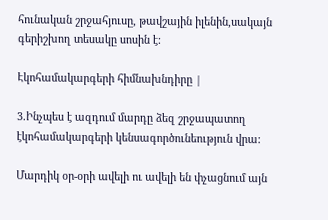հունական շրջահյուսը, թավշային իլենին,սակայն գերիշխող տեսակը սոսին է:

Էկոհամակարգերի հիմնախնդիրը |

3.Ինչպես է ազդում մարդը ձեզ շրջապատող էկոհամակարգերի կենսագործունեություն վրա:

Մարդիկ օր-օրի ավելի ու ավելի են փչացնում այն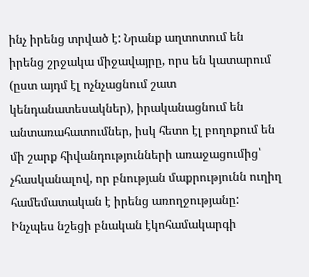ինչ իրենց տրված է: Նրանք աղտոտում են իրենց շրջակա միջավայրը, որս են կատարում (ըստ այդմ էլ ոչնչացնում շատ կենդանատեսակներ), իրականացնում են անտառահատումներ, իսկ հետո էլ բողոքում են մի շարք հիվանդությունների առաջացումից՝ չհասկանալով, որ բնության մաքրությունն ուղիղ համեմատական է իրենց առողջությանը: Ինչպես նշեցի բնական էկոհամակարգի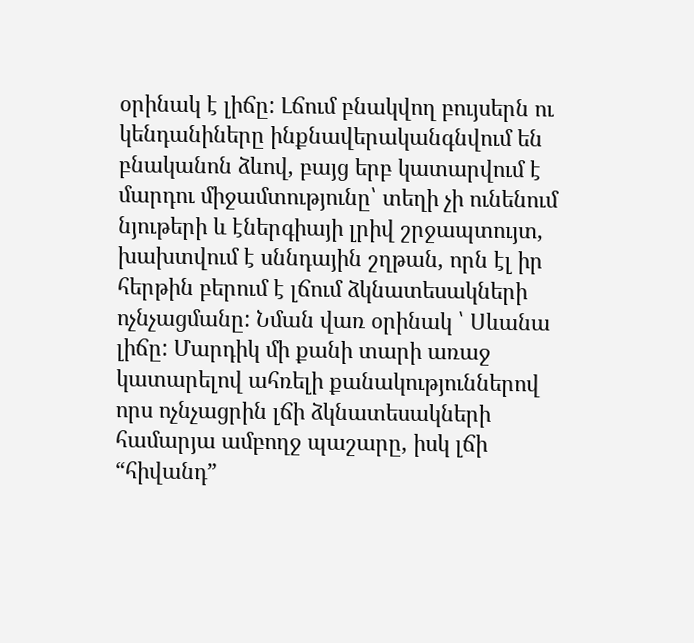օրինակ է լիճը: Լճում բնակվող բույսերն ու կենդանիները ինքնավերականգնվում են բնականոն ձևով, բայց երբ կատարվում է մարդու միջամտությունը՝ տեղի չի ունենում նյութերի և էներգիայի լրիվ շրջապտույտ, խախտվում է սննդային շղթան, որն էլ իր հերթին բերում է լճում ձկնատեսակների ոչնչացմանը: Նման վառ օրինակ ՝ Սևանա լիճը: Մարդիկ մի քանի տարի առաջ կատարելով ահռելի քանակություններով որս ոչնչացրին լճի ձկնատեսակների համարյա ամբողջ պաշարը, իսկ լճի “հիվանդ”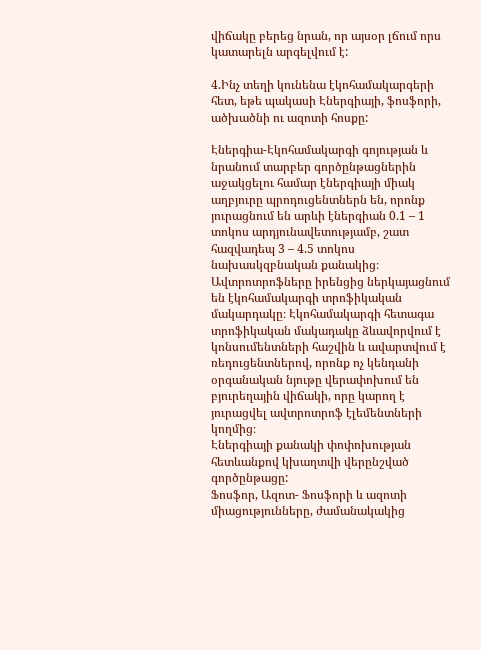վիճակը բերեց նրան, որ այսօր լճում որս կատարելն արգելվում է:

4.Ինչ տեղի կունենա էկոհամակարգերի հետ, եթե պակասի Էներգիայի, ֆոսֆորի, ածխածնի ու ազոտի հոսքը:

Էներգիա-Էկոհամակարգի գոյության և նրանում տարբեր գործընթացներին աջակցելու համար էներգիայի միակ աղբյուրը պրոդուցենտներն են, որոնք յուրացնում են արևի էներգիան 0.1 – 1 տոկոս արդյունավետությամբ, շատ հազվադեպ 3 – 4.5 տոկոս նախասկզբնական քանակից։ Ավտրոտրոֆները իրենցից ներկայացնում են էկոհամակարգի տրոֆիկական մակարդակը։ Էկոհամակարգի հետագա տրոֆիկական մակադակը ձևավորվում է կոնսումենտների հաշվին և ավարտվում է ռեդուցենտներով, որոնք ոչ կենդանի օրգանական նյութը վերափոխում են բյուրեղային վիճակի, որը կարող է յուրացվել ավտրոտրոֆ էլեմենտների կողմից։
Էներգիայի քանակի փոփոխության հետևանքով կխաղտվի վերընշված գործընթացը:
Ֆոսֆոր, Ազոտ- Ֆոսֆորի և ազոտի միացությունները, ժամանակակից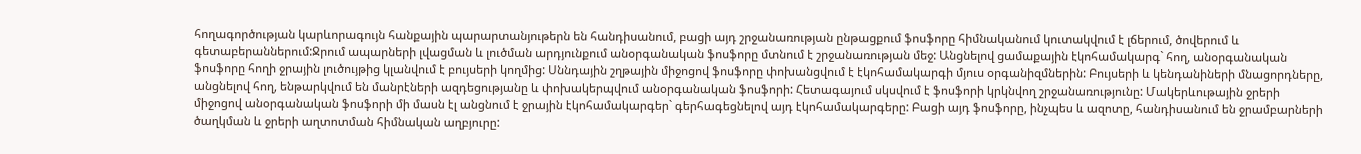հողագործության կարևորագույն հանքային պարարտանյութերն են հանդիսանում, բացի այդ շրջանառության ընթացքում ֆոսֆորը հիմնականում կուտակվում է լճերում, ծովերում և գետաբերաններում:Ջրում ապարների լվացման և լուծման արդյունքում անօրգանական ֆոսֆորը մտնում է շրջանառության մեջ: Անցնելով ցամաքային էկոհամակարգ` հող, անօրգանական ֆոսֆորը հողի ջրային լուծույթից կլանվում է բույսերի կողմից: Սննդային շղթային միջոցով ֆոսֆորը փոխանցվում է էկոհամակարգի մյուս օրգանիզմներին: Բույսերի և կենդանիների մնացորդները, անցնելով հող, ենթարկվում են մանրէների ազդեցությանը և փոխակերպվում անօրգանական ֆոսֆորի: Հետագայում սկսվում է ֆոսֆորի կրկնվող շրջանառությունը: Մակերևութային ջրերի միջոցով անօրգանական ֆոսֆորի մի մասն էլ անցնում է ջրային էկոհամակարգեր` գերհագեցնելով այդ էկոհամակարգերը: Բացի այդ ֆոսֆորը, ինչպես և ազոտը, հանդիսանում են ջրամբարների ծաղկման և ջրերի աղտոտման հիմնական աղբյուրը: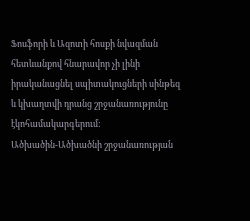Ֆոսֆորի և Ազոտի հոսքի նվազման հետևանքով հնարավոր չի լինի իրականացնել սպիտակուցների սինթեզ և կխաղտվի դրանց շրջանառությունը էկոհամակարգերում:
Ածխածին-Ածխածնի շրջանառության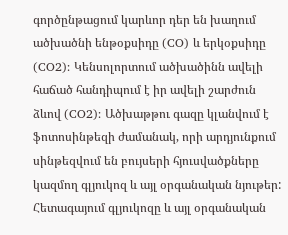գործընթացում կարևոր դեր են խաղում ածխածնի ենթօքսիդը (CO) և երկօքսիդը (CO2): Կենսոլորտում ածխածինն ավելի հաճած հանդիպում է իր ավելի շարժուն ձևով (CO2): Ածխաթթու գազը կլանվում է ֆոտոսինթեզի ժամանակ, որի արդյունքում սինթեզվում են բույսերի հյուսվածքները կազմող գլյուկոզ և այլ օրգանական նյութեր: Հետագայում գլյուկոզը և այլ օրգանական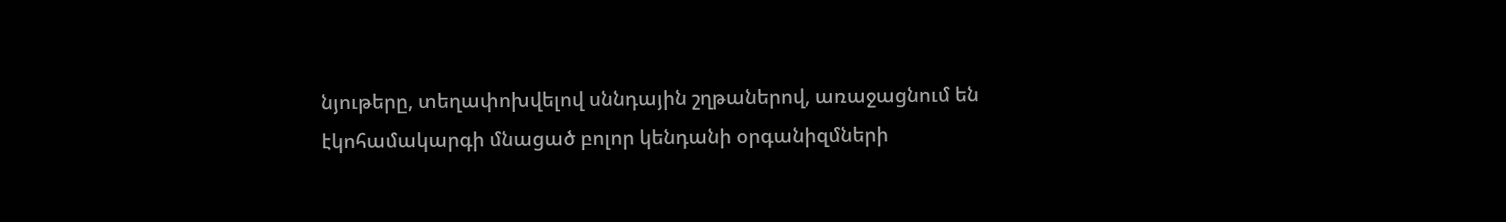նյութերը, տեղափոխվելով սննդային շղթաներով, առաջացնում են էկոհամակարգի մնացած բոլոր կենդանի օրգանիզմների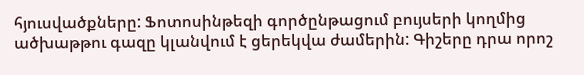հյուսվածքները: Ֆոտոսինթեզի գործընթացում բույսերի կողմից ածխաթթու գազը կլանվում է ցերեկվա ժամերին: Գիշերը դրա որոշ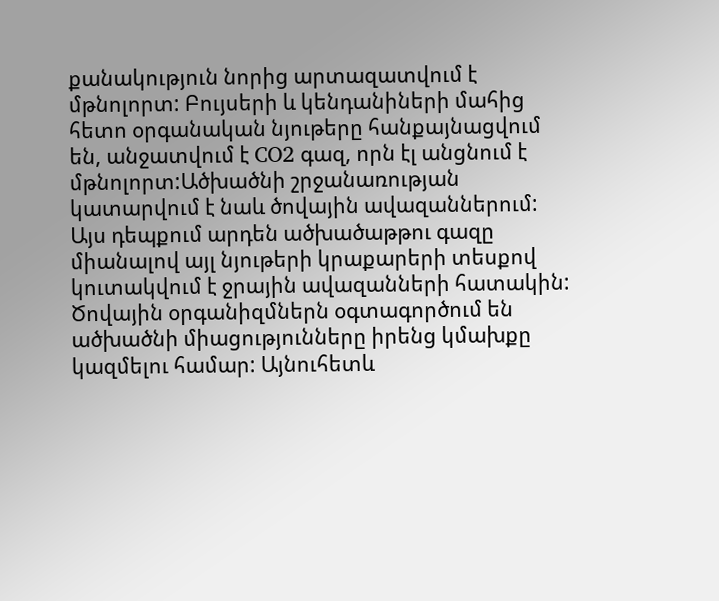քանակություն նորից արտազատվում է մթնոլորտ: Բույսերի և կենդանիների մահից հետո օրգանական նյութերը հանքայնացվում են, անջատվում է CO2 գազ, որն էլ անցնում է մթնոլորտ:Ածխածնի շրջանառության կատարվում է նաև ծովային ավազաններում: Այս դեպքում արդեն ածխածաթթու գազը միանալով այլ նյութերի կրաքարերի տեսքով կուտակվում է ջրային ավազանների հատակին: Ծովային օրգանիզմներն օգտագործում են ածխածնի միացությունները իրենց կմախքը կազմելու համար: Այնուհետև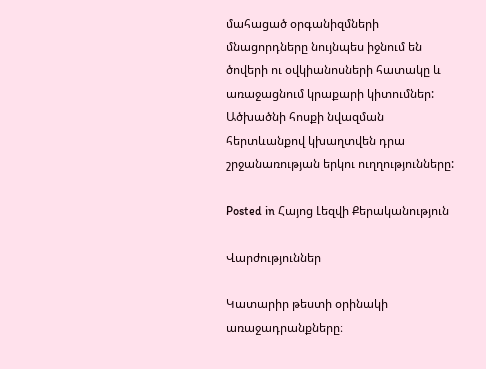մահացած օրգանիզմների մնացորդները նույնպես իջնում են ծովերի ու օվկիանոսների հատակը և առաջացնում կրաքարի կիտումներ:
Ածխածնի հոսքի նվազման հերտևանքով կխաղտվեն դրա շրջանառության երկու ուղղությունները:

Posted in Հայոց Լեզվի Քերականություն

Վարժություններ

Կատարիր թեստի օրինակի առաջադրանքները։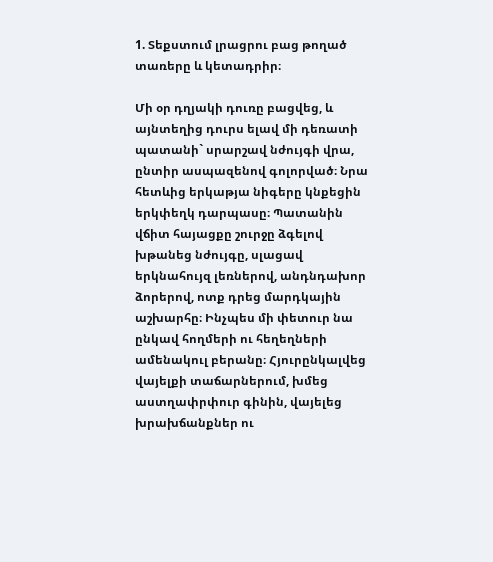1. Տեքստում լրացրու բաց թողած տառերը և կետադրիր։

Մի օր դղյակի դուռը բացվեց, և այնտեղից դուրս ելավ մի դեռատի պատանի` սրարշավ նժույգի վրա, ընտիր ասպազենով գոլորված։ Նրա հետևից երկաթյա նիգերը կնքեցին երկփեղկ դարպասը։ Պատանին վճիտ հայացքը շուրջը ձգելով խթանեց նժույգը, սլացավ երկնահույզ լեռներով, անդնդախոր ձորերով, ոտք դրեց մարդկային աշխարհը։ Ինչպես մի փետուր նա ընկավ հողմերի ու հեղեղների ամենակուլ բերանը։ Հյուրընկալվեց վայելքի տաճարներում, խմեց աստղափրփուր գինին, վայելեց խրախճանքներ ու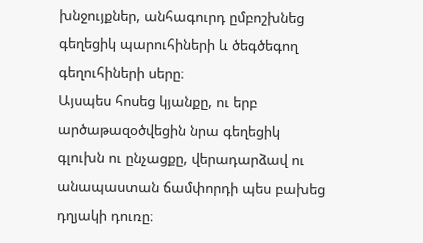խնջույքներ, անհագուրդ ըմբոշխնեց գեղեցիկ պարուհիների և ծեգծեգող գեղուհիների սերը։
Այսպես հոսեց կյանքը, ու երբ արծաթազօծվեցին նրա գեղեցիկ գլուխն ու ընչացքը, վերադարձավ ու անապաստան ճամփորդի պես բախեց դղյակի դուռը։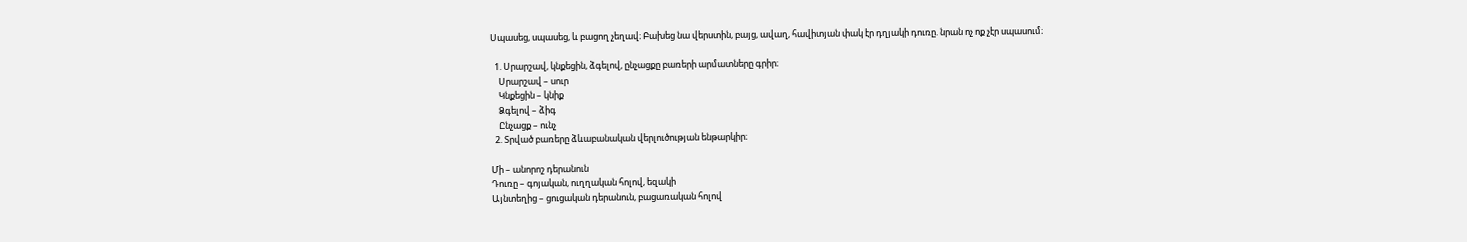Սպասեց, սպասեց, և բացող չեղավ։ Բախեց նա վերստին, բայց, ավաղ, հավիտյան փակ էր դղյակի դուռը. նրան ոչ ոք չէր սպասում։

  1. Սրարշավ, կնքեցին, ձգելով, ընչացքը բառերի արմատները գրիր։
    Սրարշավ – սուր
    Կնքեցին – կնիք
    Ձգելով – ձիգ
    Ընչացք – ունչ
  2. Տրված բառերը ձևաբանական վերլուծության ենթարկիր։

Մի – անորոշ դերանուն
Դուռը – գոյական, ուղղական հոլով, եզակի
Այնտեղից – ցուցական դերանուն, բացառական հոլով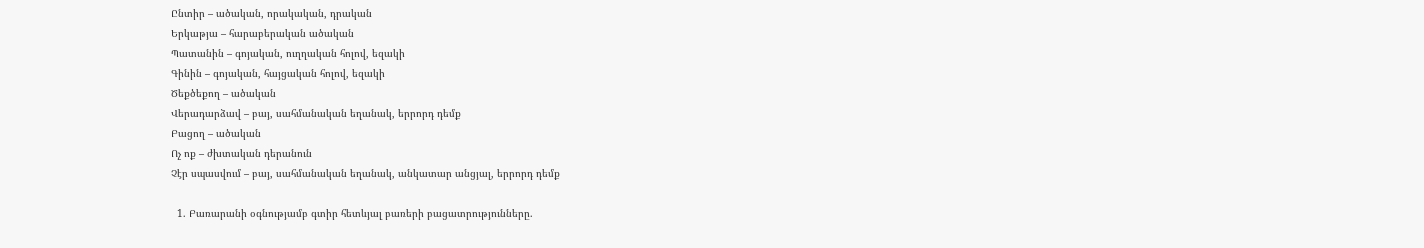Ընտիր – ածական, որակական, դրական
Երկաթյա – հարաբերական ածական
Պատանին – գոյական, ուղղական հոլով, եզակի
Գինին – գոյական, հայցական հոլով, եզակի
Ծեքծեքող – ածական
Վերադարձավ – բայ, սահմանական եղանակ, երրորդ դեմք
Բացող – ածական
Ոչ ոք – ժխտական դերանուն
Չէր սպասվում – բայ, սահմանական եղանակ, անկատար անցյալ, երրորդ դեմք

  1. Բառարանի օգնությամբ գտիր հետևյալ բառերի բացատրությունները.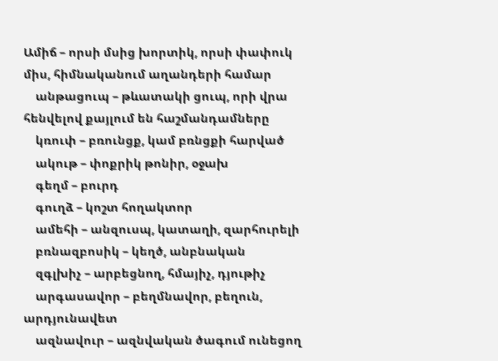Ամիճ – որսի մսից խորտիկ, որսի փափուկ միս, հիմնականում աղանդերի համար
    անթացուպ – թևատակի ցուպ, որի վրա հենվելով քայլում են հաշմանդամները
    կռուփ – բռունցք, կամ բռնցքի հարված
    ակութ – փոքրիկ թոնիր, օջախ
    գեղմ – բուրդ
    գուղձ – կոշտ հողակտոր
    ամեհի – անզուսպ, կատաղի, զարհուրելի
    բռնազբոսիկ – կեղծ, անբնական
    զգլխիչ – արբեցնող, հմայիչ, դյութիչ
    արգասավոր – բեղմնավոր, բեղուն, արդյունավետ
    ազնավուր – ազնվական ծագում ունեցող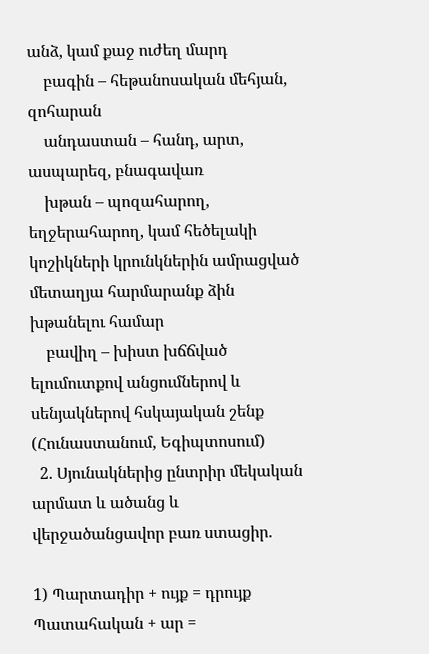անձ, կամ քաջ ուժեղ մարդ
    բագին – հեթանոսական մեհյան, զոհարան
    անդաստան – հանդ, արտ, ասպարեզ, բնագավառ
    խթան – պոզահարող, եղջերահարող, կամ հեծելակի կոշիկների կրունկներին ամրացված մետաղյա հարմարանք ձին խթանելու համար
    բավիղ – խիստ խճճված ելումուտքով անցումներով և սենյակներով հսկայական շենք (Հունաստանում, Եգիպտոսում)
  2. Սյունակներից ընտրիր մեկական արմատ և ածանց և վերջածանցավոր բառ ստացիր.

1) Պարտադիր + ույք = դրույք
Պատահական + ար =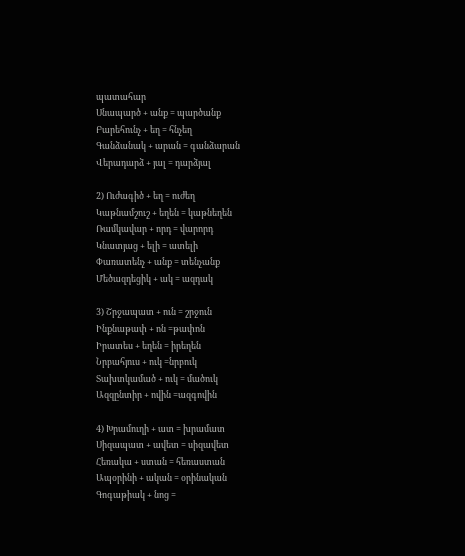պատահար
Սնապարծ + անք = պարծանք
Բարեհունչ + եղ = հնչեղ
Գանձանակ + արան = գանձարան
Վերադարձ + յալ = դարձյալ

2) Ուժագիծ + եղ = ուժեղ
Կաթնամշուշ + եղեն = կաթնեղեն
Ռամկավար + որդ = վարորդ
Կնատյաց + ելի = ատելի
Փառատենչ + անք = տենչանք
Մեծազդեցիկ + ակ = ազդակ

3) Շրջապատ + ուն = շրջուն
Ինքնաթափ + ոն =թափոն
Իրատես + եղեն = իրեղեն
Նրբահյուս + ուկ =նրբուկ
Տախտկամած + ուկ = մածուկ
Ազզընտիր + ովին =ազգովին

4) Խրամուղի + ատ = խրամատ
Սիզապատ + ավետ = սիզավետ
Հեռակա + ստան = հեռաստան
Ապօրինի + ական = օրինական
Գոգաթիակ + նոց =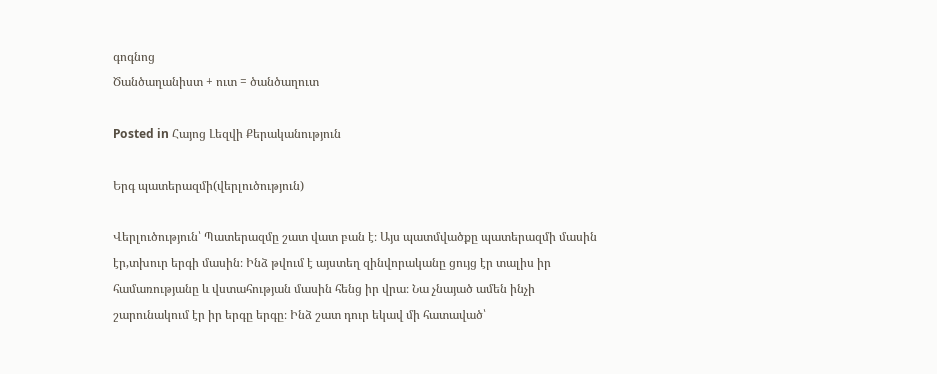գոգնոց
Ծանծաղանիստ + ուտ = ծանծաղուտ

Posted in Հայոց Լեզվի Քերականություն

Երգ պատերազմի(վերլուծություն)

Վերլուծություն՝ Պատերազմը շատ վատ բան է։ Այս պատմվածքը պատերազմի մասին էր,տխուր երգի մասին։ Ինձ թվում է այստեղ զինվորականը ցույց էր տալիս իր համառությանը և վստահության մասին հենց իր վրա։ Նա չնայած ամեն ինչի շարունակում էր իր երգը երգը։ Ինձ շատ դուր եկավ մի հատաված՝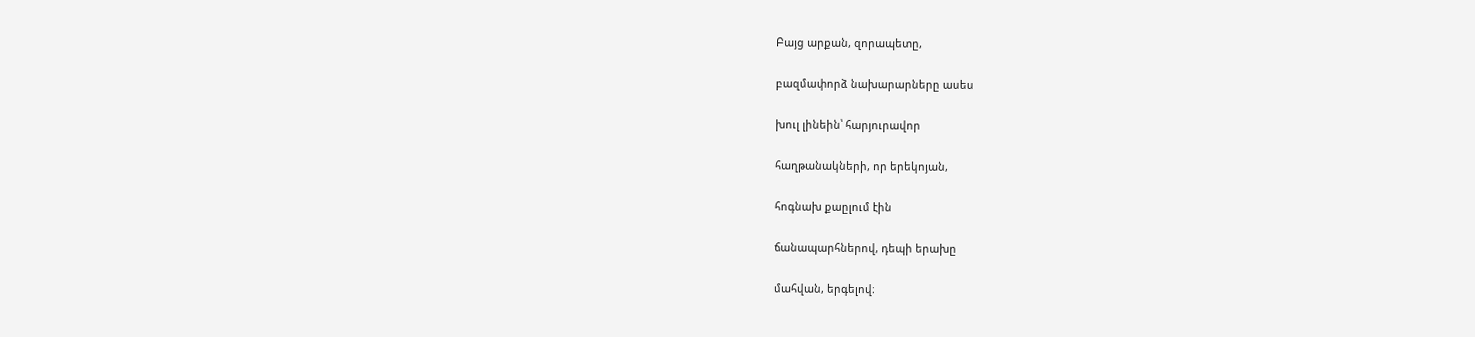Բայց արքան, զորապետը,

բազմափորձ նախարարները ասես

խուլ լինեին՝ հարյուրավոր

հաղթանակների, որ երեկոյան,

հոգնախ քաըլում էին

ճանապարհներով, դեպի երախը

մահվան, երգելով։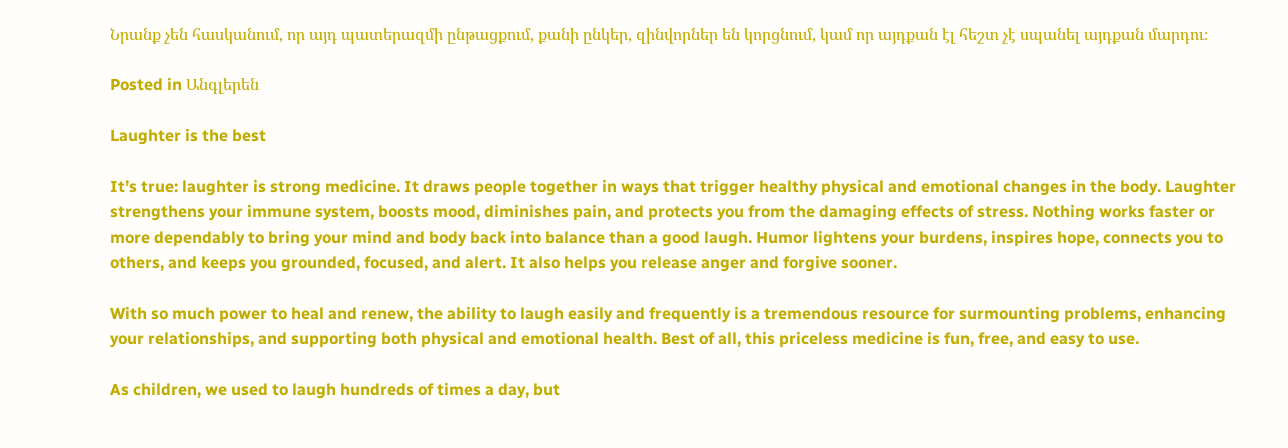Նրանք չեն հասկանում, որ այդ պատերազմի ընթացքում, քանի ընկեր, զինվորներ են կորցնում, կամ որ այդքան էլ հեշտ չէ սպանել այդքան մարդու։

Posted in Անգլերեն

Laughter is the best

It’s true: laughter is strong medicine. It draws people together in ways that trigger healthy physical and emotional changes in the body. Laughter strengthens your immune system, boosts mood, diminishes pain, and protects you from the damaging effects of stress. Nothing works faster or more dependably to bring your mind and body back into balance than a good laugh. Humor lightens your burdens, inspires hope, connects you to others, and keeps you grounded, focused, and alert. It also helps you release anger and forgive sooner.

With so much power to heal and renew, the ability to laugh easily and frequently is a tremendous resource for surmounting problems, enhancing your relationships, and supporting both physical and emotional health. Best of all, this priceless medicine is fun, free, and easy to use.

As children, we used to laugh hundreds of times a day, but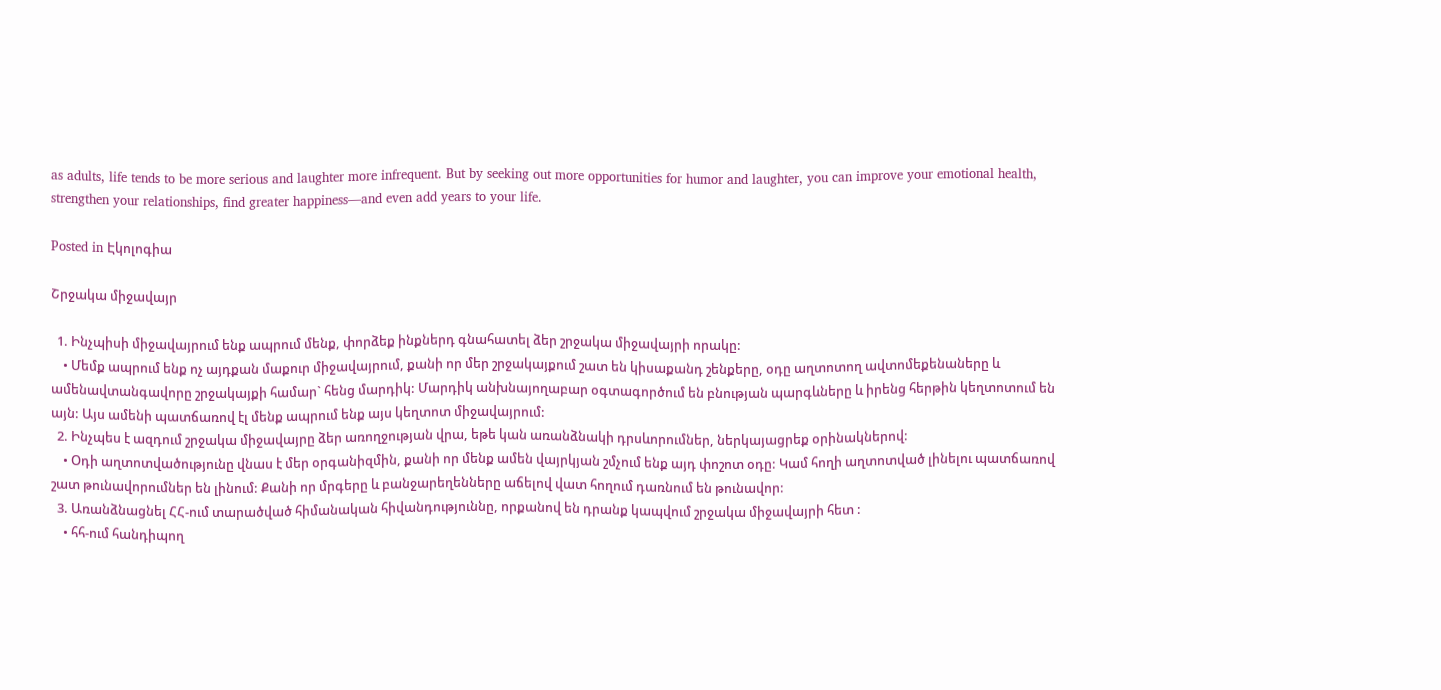as adults, life tends to be more serious and laughter more infrequent. But by seeking out more opportunities for humor and laughter, you can improve your emotional health, strengthen your relationships, find greater happiness—and even add years to your life.

Posted in Էկոլոգիա

Շրջակա միջավայր

  1. Ինչպիսի միջավայրում ենք ապրում մենք, փորձեք ինքներդ գնահատել ձեր շրջակա միջավայրի որակը:
    • Մեմք ապրում ենք ոչ այդքան մաքուր միջավայրում, քանի որ մեր շրջակայքում շատ են կիսաքանդ շենքերը, օդը աղտոտող ավտոմեքենաները և ամենավտանգավորը շրջակայքի համար` հենց մարդիկ: Մարդիկ անխնայողաբար օգտագործում են բնության պարգևները և իրենց հերթին կեղտոտում են այն: Այս ամենի պատճառով էլ մենք ապրում ենք այս կեղտոտ միջավայրում:
  2. Ինչպես է ազդում շրջակա միջավայրը ձեր առողջության վրա, եթե կան առանձնակի դրսևորումներ, ներկայացրեք օրինակներով:
    • Օդի աղտոտվածությունը վնաս է մեր օրգանիզմին, քանի որ մենք ամեն վայրկյան շմչում ենք այդ փոշոտ օդը: Կամ հողի աղտոտված լինելու պատճառով շատ թունավորումներ են լինում: Քանի որ մրգերը և բանջարեղենները աճելով վատ հողում դառնում են թունավոր:
  3. Առանձնացնել ՀՀ-ում տարածված հիմանական հիվանդություննը, որքանով են դրանք կապվում շրջակա միջավայրի հետ :
    • հհ-ում հանդիպող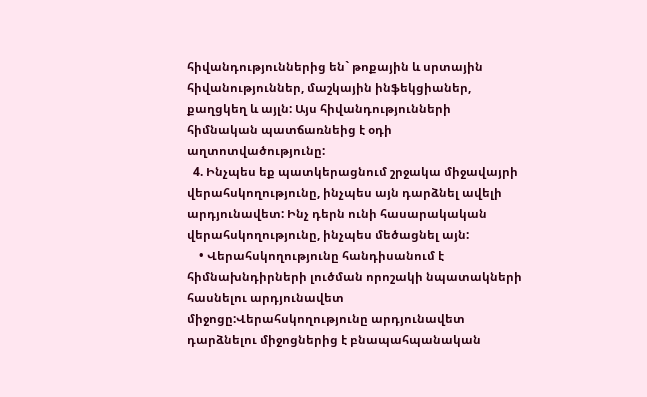հիվանդություններից են` թոքային և սրտային հիվանություններ, մաշկային ինֆեկցիաներ, քաղցկեղ և այլն: Այս հիվանդությունների հիմնական պատճառնեից է օդի աղտոտվածությունը:
  4. Ինչպես եք պատկերացնում շրջակա միջավայրի վերահսկողությունը, ինչպես այն դարձնել ավելի արդյունավետ: Ինչ դերն ունի հասարակական վերահսկողությունը, ինչպես մեծացնել այն:
    • Վերահսկողությունը հանդիսանում է հիմնախնդիրների լուծման որոշակի նպատակների հասնելու արդյունավետ միջոցը:Վերահսկողությունը արդյունավետ դարձնելու միջոցներից է բնապահպանական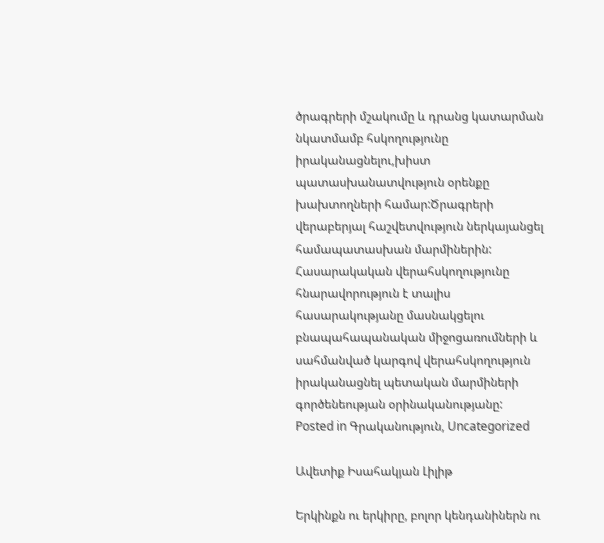ծրագրերի մշակումը և դրանց կատարման նկատմամբ հսկողությունը իրականացնելու,խիստ պատասխանատվություն օրենքը խախտողների համար:Ծրագրերի վերաբերյալ հաշվետվություն ներկայանցել համապատասխան մարմիներին: Հասարակական վերահսկողությունը հնարավորություն է տալիս հասարակությանը մասնակցելու բնապահապանական միջոցառումների և սահմանված կարգով վերահսկողություն իրականացնել պետական մարմիների գործենեության օրինականությանը:
Posted in Գրականություն, Uncategorized

Ավետիք Իսահակյան Լիլիթ

Երկինքն ու երկիրը, բոլոր կենդանիներն ու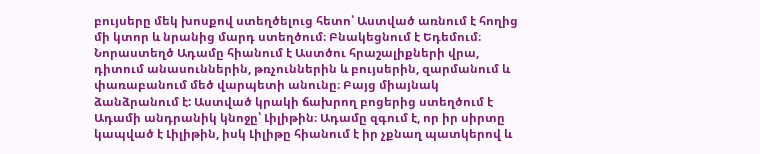բույսերը մեկ խոսքով ստեղծելուց հետո՝ Աստված առնում է հողից մի կտոր և նրանից մարդ ստեղծում։ Բնակեցնում է Եդեմում։ Նորաստեղծ Ադամը հիանում է Աստծու հրաշալիքների վրա, դիտում անասուններին, թռչուններին և բույսերին, զարմանում և փառաբանում մեծ վարպետի անունը։ Բայց միայնակ ձանձրանում է: Աստված կրակի ճախրող բոցերից ստեղծում է Ադամի անդրանիկ կնոջը՝ Լիլիթին։ Ադամը զգում է, որ իր սիրտը կապված է Լիլիթին, իսկ Լիլիթը հիանում է իր չքնաղ պատկերով և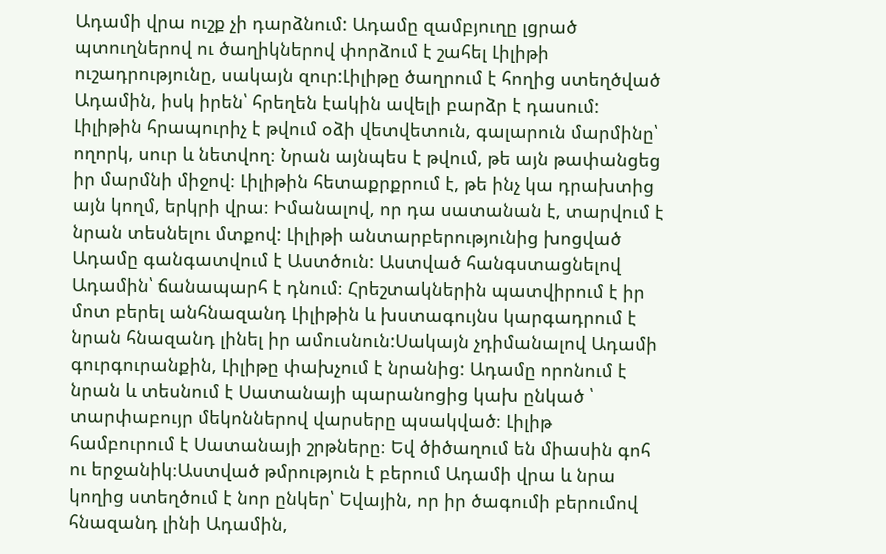Ադամի վրա ուշք չի դարձնում: Ադամը զամբյուղը լցրած պտուղներով ու ծաղիկներով փորձում է շահել Լիլիթի ուշադրությունը, սակայն զուր:Լիլիթը ծաղրում է հողից ստեղծված Ադամին, իսկ իրեն՝ հրեղեն էակին ավելի բարձր է դասում: Լիլիթին հրապուրիչ է թվում օձի վետվետուն, գալարուն մարմինը՝ ողորկ, սուր և նետվող։ Նրան այնպես է թվում, թե այն թափանցեց իր մարմնի միջով։ Լիլիթին հետաքրքրում է, թե ինչ կա դրախտից այն կողմ, երկրի վրա։ Իմանալով, որ դա սատանան է, տարվում է նրան տեսնելու մտքով: Լիլիթի անտարբերությունից խոցված Ադամը գանգատվում է Աստծուն: Աստված հանգստացնելով Ադամին՝ ճանապարհ է դնում։ Հրեշտակներին պատվիրում է իր մոտ բերել անհնազանդ Լիլիթին և խստագույնս կարգադրում է նրան հնազանդ լինել իր ամուսնուն:Սակայն չդիմանալով Ադամի գուրգուրանքին, Լիլիթը փախչում է նրանից: Ադամը որոնում է նրան և տեսնում է Սատանայի պարանոցից կախ ընկած ՝ տարփաբույր մեկոններով վարսերը պսակված։ Լիլիթ համբուրում է Սատանայի շրթները։ Եվ ծիծաղում են միասին գոհ ու երջանիկ։Աստված թմրություն է բերում Ադամի վրա և նրա կողից ստեղծում է նոր ընկեր՝ Եվային, որ իր ծագումի բերումով հնազանդ լինի Ադամին,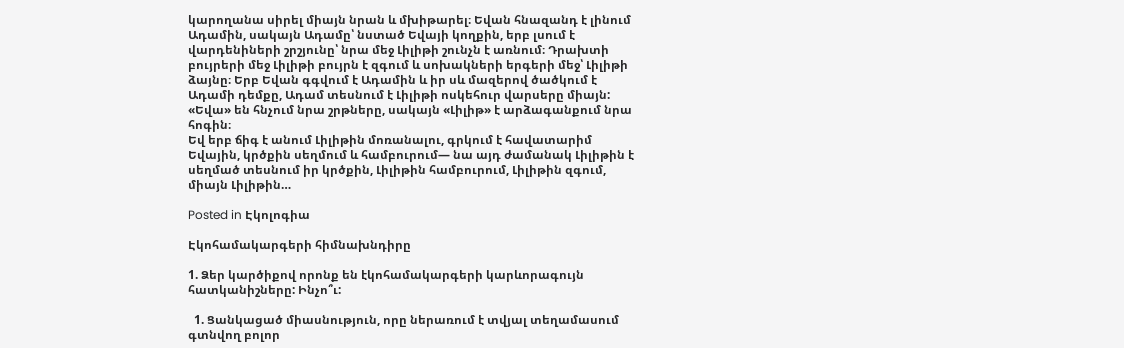կարողանա սիրել միայն նրան և մխիթարել։ Եվան հնազանդ է լինում Ադամին, սակայն Ադամը՝ նստած Եվայի կողքին, երբ լսում է վարդենիների շրշյունը՝ նրա մեջ Լիլիթի շունչն է առնում։ Դրախտի բույրերի մեջ Լիլիթի բույրն է զգում և սոխակների երգերի մեջ՝ Լիլիթի ձայնը։ Երբ Եվան գգվում է Ադամին և իր սև մազերով ծածկում է Ադամի դեմքը, Ադամ տեսնում է Լիլիթի ոսկեհուր վարսերը միայն: «Եվա» են հնչում նրա շրթները, սակայն «Լիլիթ» է արձագանքում նրա հոգին։
Եվ երբ ճիգ է անում Լիլիթին մոռանալու, գրկում է հավատարիմ Եվային, կրծքին սեղմում և համբուրում— նա այդ ժամանակ Լիլիթին է սեղմած տեսնում իր կրծքին, Լիլիթին համբուրում, Լիլիթին զգում, միայն Լիլիթին…

Posted in Էկոլոգիա

Էկոհամակարգերի հիմնախնդիրը

1. Ձեր կարծիքով որոնք են էկոհամակարգերի կարևորագույն հատկանիշները: Ինչո՞ւ:

  1. Ցանկացած միասնություն, որը ներառում է տվյալ տեղամասում գտնվող բոլոր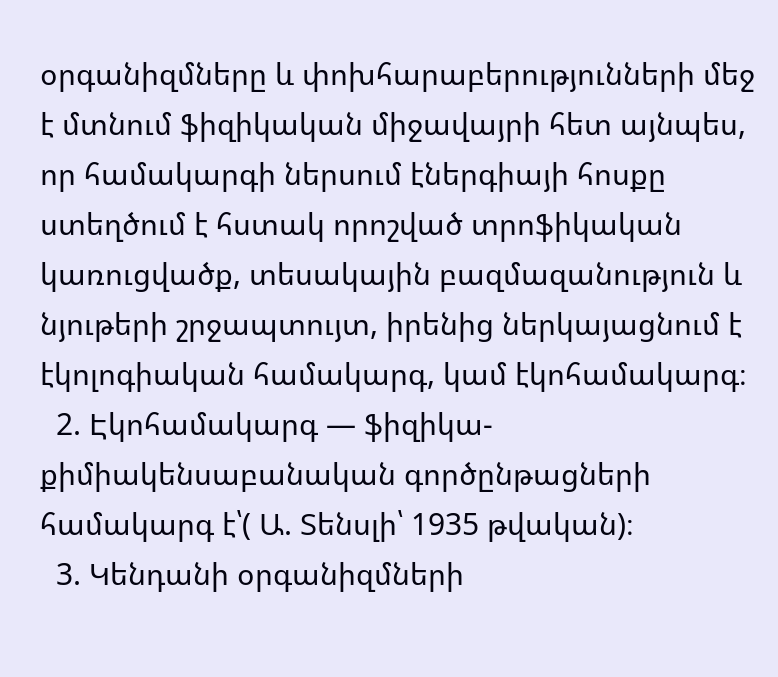օրգանիզմները և փոխհարաբերությունների մեջ է մտնում ֆիզիկական միջավայրի հետ այնպես, որ համակարգի ներսում էներգիայի հոսքը ստեղծում է հստակ որոշված տրոֆիկական կառուցվածք, տեսակային բազմազանություն և նյութերի շրջապտույտ, իրենից ներկայացնում է էկոլոգիական համակարգ, կամ էկոհամակարգ։
  2. Էկոհամակարգ — ֆիզիկա-քիմիակենսաբանական գործընթացների համակարգ է՝( Ա. Տենսլի՝ 1935 թվական)։
  3. Կենդանի օրգանիզմների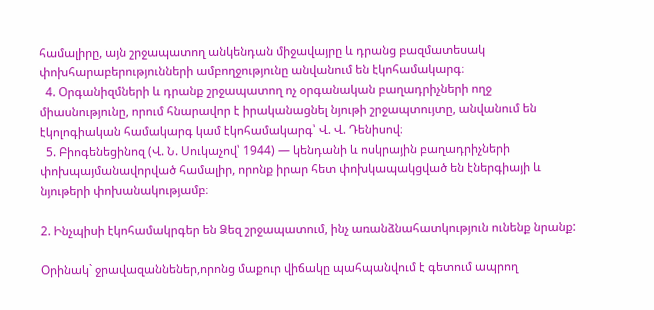համալիրը, այն շրջապատող անկենդան միջավայրը և դրանց բազմատեսակ փոխհարաբերությունների ամբողջությունը անվանում են էկոհամակարգ։
  4. Օրգանիզմների և դրանք շրջապատող ոչ օրգանական բաղադրիչների ողջ միասնությունը, որում հնարավոր է իրականացնել նյութի շրջապտույտը, անվանում են էկոլոգիական համակարգ կամ էկոհամակարգ՝ Վ. Վ. Դենիսով։
  5. Բիոգենեցինոզ (Վ. Ն. Սուկաչով՝ 1944) — կենդանի և ոսկրային բաղադրիչների փոխպայմանավորված համալիր, որոնք իրար հետ փոխկապակցված են էներգիայի և նյութերի փոխանակությամբ։

2. Ինչպիսի էկոհամակրգեր են Ձեզ շրջապատում, ինչ առանձնահատկություն ունենք նրանք:

Օրինակ` ջրավազաննեներ,որոնց մաքուր վիճակը պահպանվում է գետում ապրող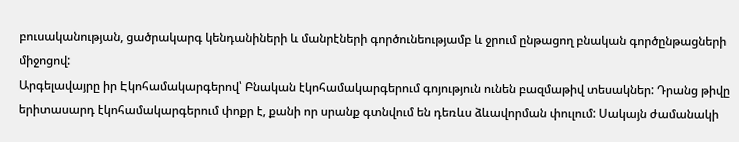բուսականության, ցածրակարգ կենդանիների և մանրէների գործունեությամբ և ջրում ընթացող բնական գործընթացների միջոցով:
Արգելավայրը իր Էկոհամակարգերով՝ Բնական էկոհամակարգերում գոյություն ունեն բազմաթիվ տեսակներ: Դրանց թիվը երիտասարդ էկոհամակարգերում փոքր է, քանի որ սրանք գտնվում են դեռևս ձևավորման փուլում: Սակայն ժամանակի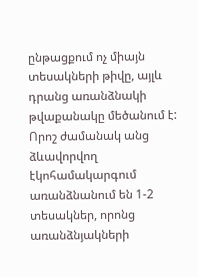ընթացքում ոչ միայն տեսակների թիվը, այլև դրանց առանձնակի թվաքանակը մեծանում է: Որոշ ժամանակ անց ձևավորվող էկոհամակարգում առանձնանում են 1-2 տեսակներ, որոնց առանձնյակների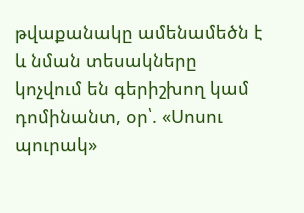թվաքանակը ամենամեծն է և նման տեսակները կոչվում են գերիշխող կամ դոմինանտ, օր՝. «Սոսու պուրակ»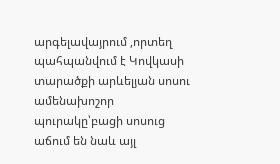արգելավայրում ,որտեղ պահպանվում է Կովկասի տարածքի արևելյան սոսու ամենախոշոր պուրակը՝բացի սոսուց աճում են նաև այլ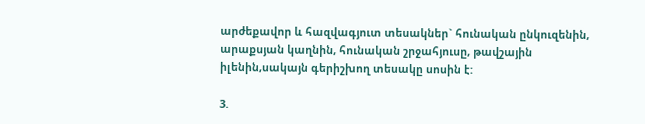արժեքավոր և հազվագյուտ տեսակներ` հունական ընկուզենին, արաքսյան կաղնին, հունական շրջահյուսը, թավշային իլենին,սակայն գերիշխող տեսակը սոսին է:

3.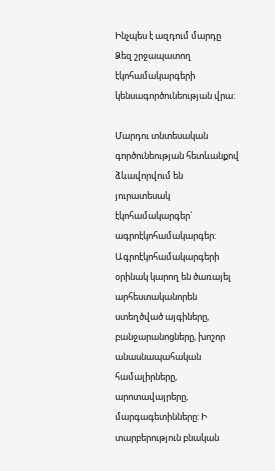Ինչպես է ազդում մարդը Ձեզ շրջապատող էկոհամակարգերի կենսագործունեության վրա:

Մարդու տնտեսական գործունեության հետևանքով ձևավորվում են յուրատեսակ էկոհամակարգեր` ագրոէկոհամակարգեր: Ագրոէկոհամակարգերի օրինակ կարող են ծառայել արհեստականորեն ստեղծված այգիները, բանջարանոցները, խոշոր անասնապահական համալիրները, արոտավայրերը, մարգագետինները: Ի տարբերություն բնական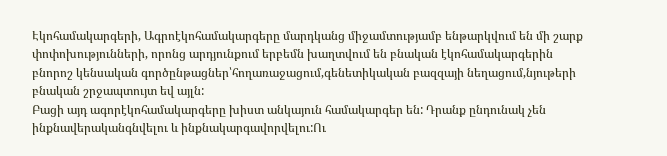Էկոհամակարգերի, Ագրոէկոհամակարգերը մարդկանց միջամտությամբ ենթարկվում են մի շարք փոփոխությունների, որոնց արդյունքում երբեմն խաղտվում են բնական էկոհամակարգերին բնորոշ կենսական գործընթացներ՝հողառաջացում,գենետիկական բազզայի նեղացում,նյութերի բնական շրջապտույտ եվ այլն:
Բացի այդ ագորէկոհամակարգերը խիստ անկայուն համակարգեր են: Դրանք ընդունակ չեն ինքնավերականգնվելու և ինքնակարգավորվելու:Ու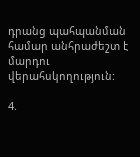դրանց պահպանման համար անհրաժեշտ է մարդու վերահսկողություն:

4.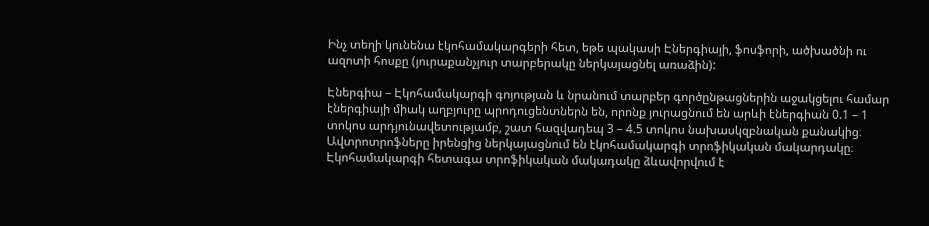Ինչ տեղի կունենա էկոհամակարգերի հետ, եթե պակասի Էներգիայի, ֆոսֆորի, ածխածնի ու ազոտի հոսքը (յուրաքանչյուր տարբերակը ներկայացնել առաձին):

Էներգիա – Էկոհամակարգի գոյության և նրանում տարբեր գործընթացներին աջակցելու համար էներգիայի միակ աղբյուրը պրոդուցենտներն են, որոնք յուրացնում են արևի էներգիան 0.1 – 1 տոկոս արդյունավետությամբ, շատ հազվադեպ 3 – 4.5 տոկոս նախասկզբնական քանակից։ Ավտրոտրոֆները իրենցից ներկայացնում են էկոհամակարգի տրոֆիկական մակարդակը։ Էկոհամակարգի հետագա տրոֆիկական մակադակը ձևավորվում է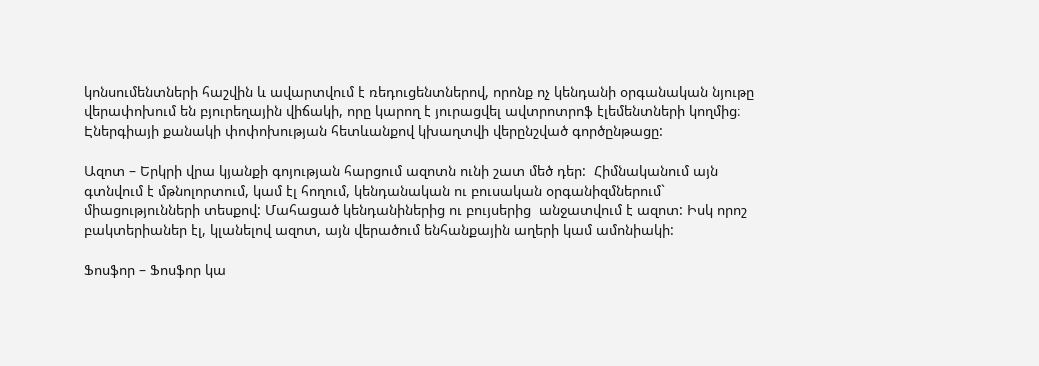կոնսումենտների հաշվին և ավարտվում է ռեդուցենտներով, որոնք ոչ կենդանի օրգանական նյութը վերափոխում են բյուրեղային վիճակի, որը կարող է յուրացվել ավտրոտրոֆ էլեմենտների կողմից։
Էներգիայի քանակի փոփոխության հետևանքով կխաղտվի վերընշված գործընթացը:

Ազոտ – Երկրի վրա կյանքի գոյության հարցում ազոտն ունի շատ մեծ դեր:  Հիմնականում այն գտնվում է մթնոլորտում, կամ էլ հողում, կենդանական ու բուսական օրգանիզմներում` միացությունների տեսքով: Մահացած կենդանիներից ու բույսերից  անջատվում է ազոտ: Իսկ որոշ բակտերիաներ էլ, կլանելով ազոտ, այն վերածում ենհանքային աղերի կամ ամոնիակի:

Ֆոսֆոր – Ֆոսֆոր կա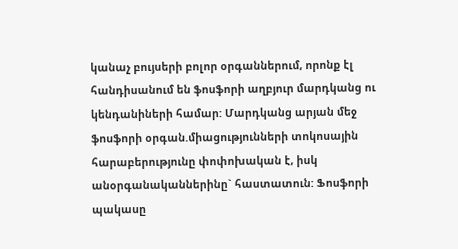կանաչ բույսերի բոլոր օրգաններում, որոնք էլ հանդիսանում են ֆոսֆորի աղբյուր մարդկանց ու կենդանիների համար: Մարդկանց արյան մեջ ֆոսֆորի օրգան.միացությունների տոկոսային հարաբերությունը փոփոխական է, իսկ անօրգանականներինը` հաստատուն: Ֆոսֆորի պակասը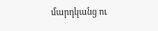մարդկանց ու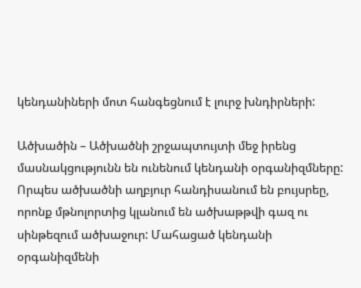կենդանիների մոտ հանգեցնում է լուրջ խնդիրների:

Ածխածին – Ածխածնի շրջապտույտի մեջ իրենց մասնակցությունն են ունենում կենդանի օրգանիզմները: Որպես ածխածնի աղբյուր հանդիսանում են բույսրեը, որոնք մթնոլորտից կլանում են ածխաթթվի գազ ու սինթեզում ածխաջուր: Մահացած կենդանի օրգանիզմենի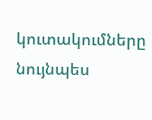կուտակումները  նույնպես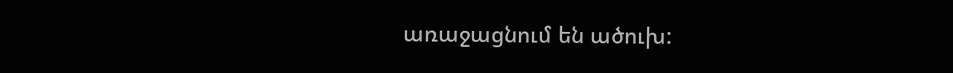առաջացնում են ածուխ: